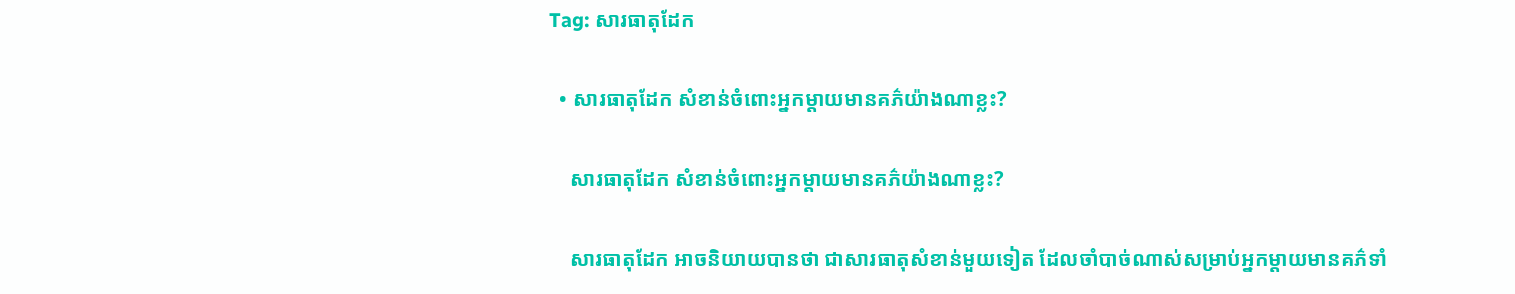Tag: សារធាតុដែក

  • សារធាតុដែក សំខាន់ចំពោះអ្នកម្តាយមានគភ៌យ៉ាងណាខ្លះ?

    សារធាតុដែក សំខាន់ចំពោះអ្នកម្តាយមានគភ៌យ៉ាងណាខ្លះ?

    សារធាតុដែក អាចនិយាយបានថា ជាសារធាតុសំខាន់មួយទៀត ដែលចាំបាច់ណាស់សម្រាប់អ្នកម្តាយមានគភ៌ទាំ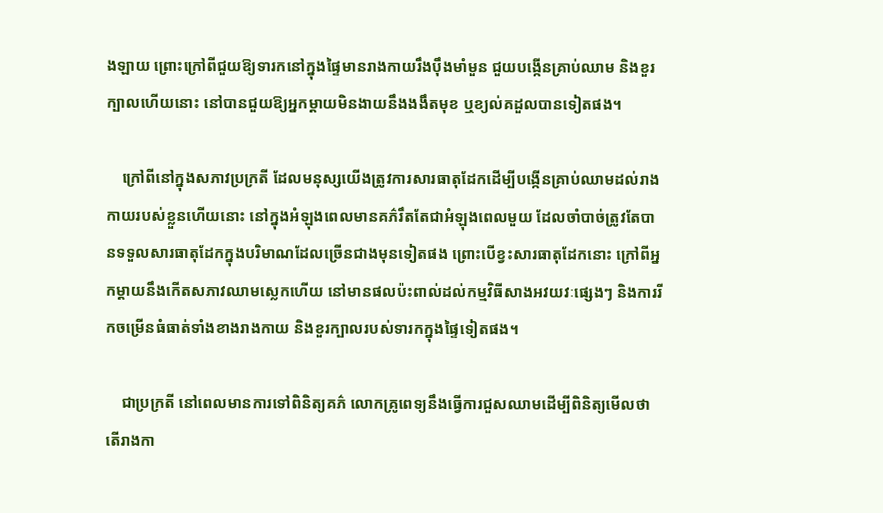ងឡាយ ព្រោះក្រៅពីជួយឱ្យទារកនៅក្នុងផ្ទៃមានរាងកាយរឹងប៉ឹងមាំមួន ជួយបង្កើនគ្រាប់ឈាម និងខួរក្បាលហើយនោះ នៅបានជួយឱ្យអ្នកម្តាយមិនងាយនឹងងងឹតមុខ ឬខ្យល់គដួលបានទៀតផង។

    ក្រៅពីនៅក្នុងសភាវប្រក្រតី ដែលមនុស្សយើងត្រូវការសារធាតុដែកដើម្បីបង្កើនគ្រាប់ឈាមដល់រាងកាយរបស់ខ្លួនហើយនោះ នៅក្នុងអំឡុងពេលមានគភ៌រឹតតែជាអំឡុងពេលមួយ ដែលចាំបាច់ត្រូវតែបានទទួលសារធាតុដែកក្នុងបរិមាណដែលច្រើនជាងមុនទៀតផង ព្រោះបើខ្វះសារធាតុដែកនោះ ក្រៅពីអ្នកម្តាយនឹងកើតសភាវឈាមស្លេកហើយ នៅមានផលប៉ះពាល់ដល់កម្មវិធីសាងអវយវៈផ្សេងៗ និងការរីកចម្រើនធំធាត់ទាំងខាងរាងកាយ និងខួរក្បាលរបស់ទារកក្នុងផ្ទៃទៀតផង។

    ជាប្រក្រតី នៅពេលមានការទៅពិនិត្យគភ៌ លោកគ្រូពេទ្យនឹងធ្វើការជួសឈាមដើម្បីពិនិត្យមើលថា តើរាងកា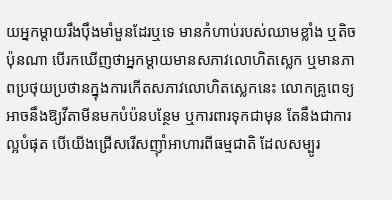យអ្នកម្តាយរឹងប៉ឹងមាំមួនដែរឬទេ មានកំហាប់របស់ឈាមខ្លាំង ឬតិចប៉ុនណា បើរកឃើញថាអ្នកម្តាយមានសភាវលោហិតស្លេក ឬមានភាពប្រថុយប្រថានក្នុងការកើតសភាវលោហិតស្លេកនេះ លោកគ្រូពេទ្យអាចនឹងឱ្យវីតាមីនមកបំប៉នបន្ថែម ឬការពារទុកជាមុន តែនឹងជាការល្អបំផុត បើយើងជ្រើសរើសញ៉ាំអាហារពីធម្មជាតិ ដែលសម្បូរ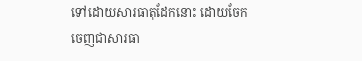ទៅដោយសារធាតុដែកនោះ ដោយចែកចេញជាសារធា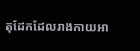តុដែកដែលរាងកាយអា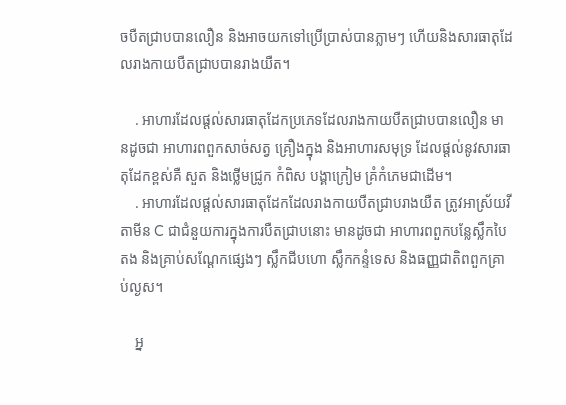ចបឺតជ្រាបបានលឿន និងអាចយកទៅប្រើប្រាស់បានភ្លាមៗ ហើយនិងសារធាតុដែលរាងកាយបឺតជ្រាបបានរាងយឺត។

    . អាហារដែលផ្តល់សារធាតុដែកប្រភេទដែលរាងកាយបឺតជ្រាបបានលឿន មានដូចជា អាហារពពួកសាច់សត្វ គ្រឿងក្នុង និងអាហារសមុទ្រ ដែលផ្តល់នូវសារធាតុដែកខ្ពស់គឺ សួត និងថ្លើមជ្រូក កំពិស បង្គាក្រៀម គ្រំកំភេមជាដើម។
    . អាហារដែលផ្តល់សារធាតុដែកដែលរាងកាយបឺតជ្រាបរាងយឺត ត្រូវអាស្រ័យវីតាមីន C ជាជំនួយការក្នុងការបឺតជ្រាបនោះ មានដូចជា អាហារពពួកបន្លែស្លឹកបៃតង និងគ្រាប់សណ្តែកផ្សេងៗ ស្លឹកជីបហោ ស្លឹកកន្ទំទេស និងធញ្ញជាតិពពួកគ្រាប់ល្ងស។

    អ្ន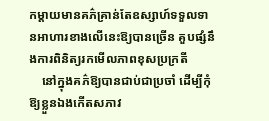កម្តាយមានគភ៌គ្រាន់តែឧស្សាហ៍ទទួលទានអាហារខាងលើនេះឱ្យបានច្រើន គួបផ្សំនឹងការពិនិត្យរកមើលភាពខុសប្រក្រតី
    នៅក្នុងគភ៌ឱ្យបានជាប់ជាប្រចាំ ដើម្បីកុំឱ្យខ្លួនឯងកើតសភាវ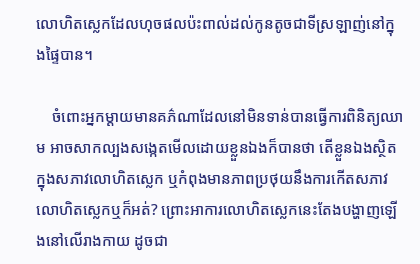លោហិតស្លេកដែលហុចផលប៉ះពាល់ដល់កូនតូចជាទីស្រឡាញ់នៅក្នុងផ្ទៃបាន។

    ចំពោះអ្នកម្តាយមានគភ៌ណាដែលនៅមិនទាន់បានធ្វើការពិនិត្យឈាម អាចសាកល្បងសង្កេតមើលដោយខ្លួនឯងក៏បានថា តើខ្លួនឯងស្ថិតក្នុងសភាវលោហិតស្លេក ឬកំពុងមានភាពប្រថុយនឹងការកើតសភាវលោហិតស្លេកឬក៏អត់? ព្រោះអាការលោហិតស្លេកនេះតែងបង្ហាញឡើងនៅលើរាងកាយ ដូចជា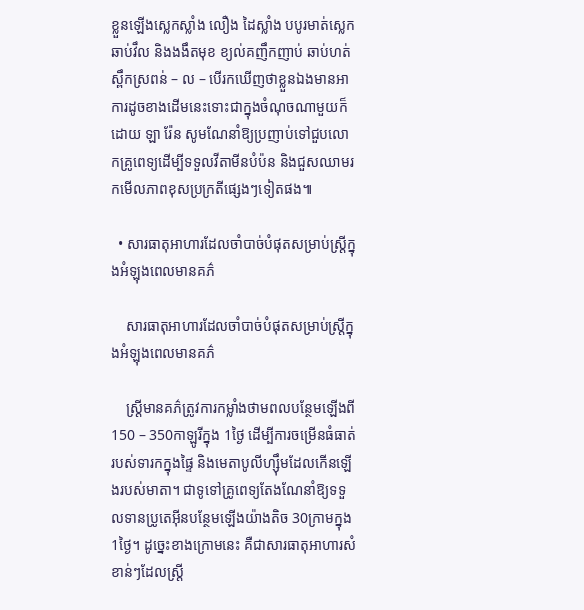ខ្លួនឡើងស្លេកស្លាំង លឿង ដៃស្លាំង បបូរមាត់ស្លេក ឆាប់វឹល និងងងឹតមុខ ខ្យល់គញឹកញាប់ ឆាប់ហត់ ស្ពឹកស្រពន់ – ល – បើរកឃើញថាខ្លួនឯងមានអាការដូចខាងដើមនេះទោះជាក្នុងចំណុចណាមួយក៏ដោយ ឡា រ៉ែន សូមណែនាំឱ្យប្រញាប់ទៅជួបលោកគ្រូពេទ្យដើម្បីទទួលវីតាមីនបំប៉ន និងជួសឈាមរកមើលភាពខុសប្រក្រតីផ្សេងៗទៀតផង៕

  • សារធាតុអាហារដែលចាំបាច់បំផុតសម្រាប់ស្ត្រីក្នុងអំឡុងពេលមានគភ៌

    សារធាតុអាហារដែលចាំបាច់បំផុតសម្រាប់ស្ត្រីក្នុងអំឡុងពេលមានគភ៌

    ស្រ្តីមានគភ៌ត្រូវការកម្លាំងថាមពលបន្ថែមឡើងពី 150 – 350កាឡូរីក្នុង 1ថ្ងៃ ដើម្បីការចម្រើនធំធាត់របស់ទារកក្នុងផ្ទៃ និងមេតាបូលីហ្ស៊ឹមដែលកើនឡើងរបស់មាតា។ ជាទូទៅគ្រូពេទ្យតែងណែនាំឱ្យទទួលទានប្រូតេអុីនបន្ថែមឡើងយ៉ាងតិច 30ក្រាមក្នុង 1ថ្ងៃ។ ដូច្នេះខាងក្រោមនេះ គឺជាសារធាតុអាហារសំខាន់ៗដែលស្រ្តី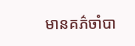មានគភ៌ចាំបា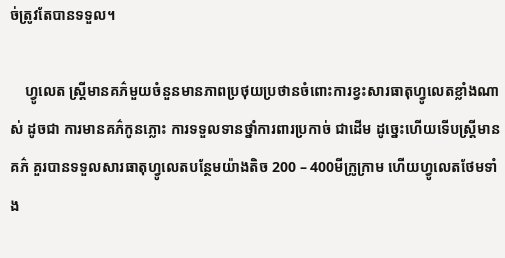ច់ត្រូវតែបានទទួល។

    ហ្វូលេត ស្រ្តីមានគភ៌មួយចំនួនមានភាពប្រថុយប្រថានចំពោះការខ្វះសារធាតុហ្វូលេតខ្លាំងណាស់ ដូចជា ការមានគភ៌កូនភ្លោះ ការទទួលទានថ្នាំការពារប្រកាច់ ជាដើម ដូច្នេះហើយទើបស្ត្រីមានគភ៌ គួរបានទទួលសារធាតុហ្វូលេតបន្ថែមយ៉ាងតិច 200 – 400មីក្រូក្រាម ហើយហ្វូលេតថែមទាំង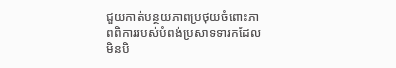ជួយកាត់បន្ថយភាពប្រថុយចំពោះភាពពិការរបស់បំពង់ប្រសាទទារកដែលមិនបិ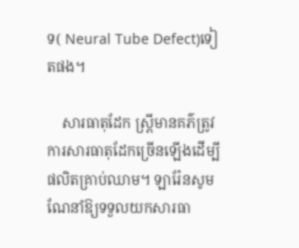ទ( Neural Tube Defect)ទៀតផង។

    សារធាតុដែក ស្រ្តីមានគភ៌ត្រូវការសារធាតុដែកច្រើនឡើងដើម្បីផលិតគ្រាប់ឈាម។ ឡារ៉ែនសូមណែនាំឱ្យទទួលយកសារធា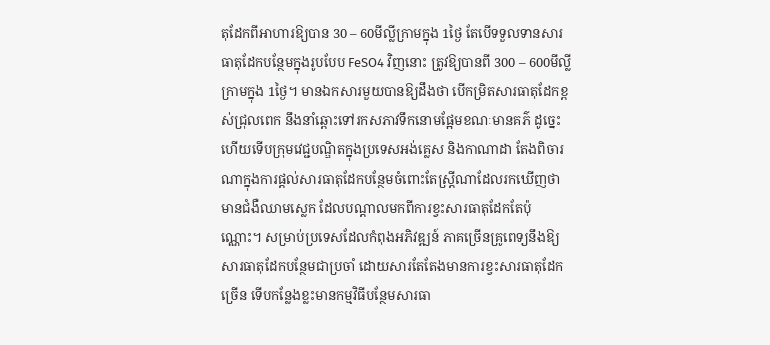តុដែកពីអាហារឱ្យបាន 30 – 60មីល្លីក្រាមក្នុង 1ថ្ងៃ តែបើទទួលទានសារធាតុដែកបន្ថែមក្នុងរូបបែប FeSO4 វិញនោះ ត្រូវឱ្យបានពី 300 – 600មីល្លីក្រាមក្នុង 1ថ្ងៃ។ មានឯកសារមួយបានឱ្យដឹងថា បើកម្រិតសារធាតុដែកខ្ពស់ជ្រុលពេក នឹងនាំឆ្ពោះទៅរកសភាវទឹកនោមផ្អែមខណៈមានគភ៌ ដូច្នេះហើយទើបក្រុមវេជ្ជបណ្ឌិតក្នុងប្រទេសអង់គ្លេស និងកាណាដា តែងពិចារណាក្នុងការផ្តល់សារធាតុដែកបន្ថែមចំពោះតែស្រ្តីណាដែលរកឃើញថា មានជំងឺឈាមស្លេក ដែលបណ្តាលមកពីការខ្វះសារធាតុដែកតែប៉ុណ្ណោះ។ សម្រាប់ប្រទេសដែលកំពុងអភិវឌ្ឍន៍ ភាគច្រើនគ្រូពេទ្យនឹងឱ្យសារធាតុដែកបន្ថែមជាប្រចាំ ដោយសារតែតែងមានការខ្វះសារធាតុដែកច្រើន ទើបកន្លែងខ្លះមានកម្មវិធីបន្ថែមសារធា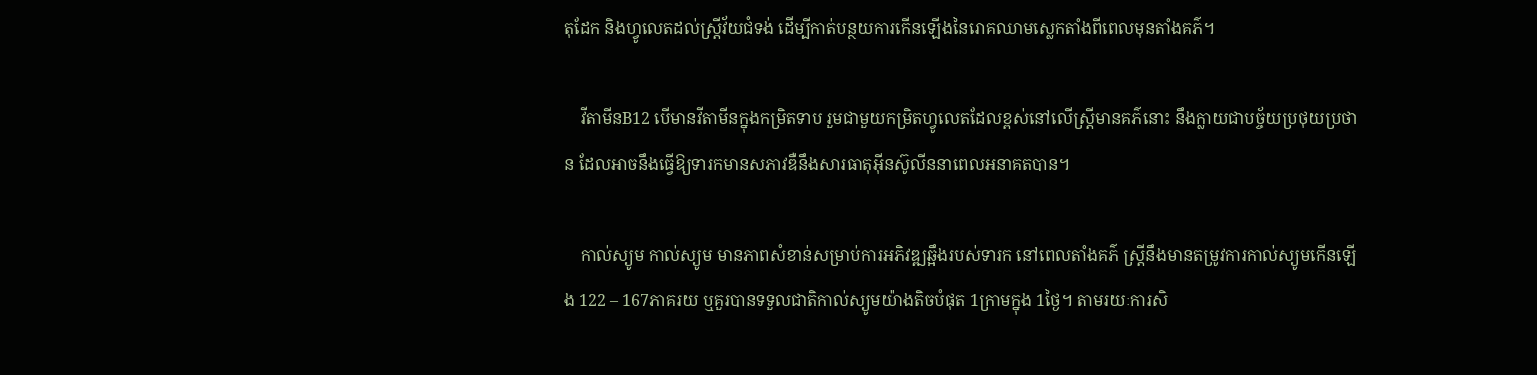តុដែក និងហ្វូលេតដល់ស្រ្តីវ័យជំទង់ ដើម្បីកាត់បន្ថយការកើនឡើងនៃរោគឈាមស្លេកតាំងពីពេលមុនតាំងគភ៌។

    វីតាមីនB12 បើមានវីតាមីនក្នុងកម្រិតទាប រួមជាមួយកម្រិតហ្វូលេតដែលខ្ពស់នៅលើស្រ្តីមានគភ៌នោះ នឹងក្លាយជាបច្ច័យប្រថុយប្រថាន ដែលអាចនឹងធ្វើឱ្យទារកមានសភាវឌឺនឹងសារធាតុអុីនស៊ូលីននាពេលអនាគតបាន។

    កាល់ស្យូម កាល់ស្យូម មានភាពសំខាន់សម្រាប់ការអភិវឌ្ឍឆ្អឹងរបស់ទារក នៅពេលតាំងគភ៌ ស្ត្រីនឹងមានតម្រូវការកាល់ស្យូមកើនឡើង 122 – 167ភាគរយ ឬគួរបានទទួលជាតិកាល់ស្យូមយ៉ាងតិចបំផុត 1ក្រាមក្នុង 1ថ្ងៃ។ តាមរយៈការសិ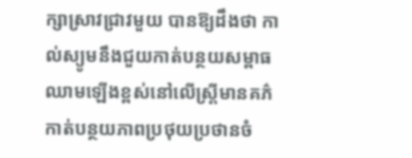ក្សាស្រាវជ្រាវមួយ បានឱ្យដឹងថា កាល់ស្យូមនឹងជួយកាត់បន្ថយសម្ពាធឈាមឡើងខ្ពស់នៅលើស្រ្តីមានគភ៌ កាត់បន្ថយភាពប្រថុយប្រថានចំ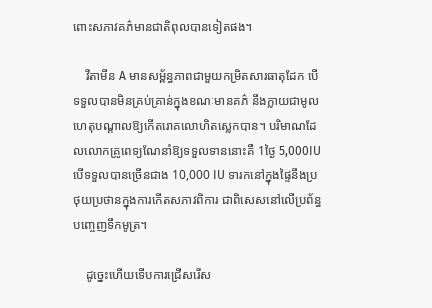ពោះសភាវគភ៌មានជាតិពុលបានទៀតផង។

    វីតាមីន A មានសម្ព័ន្ធភាពជាមួយកម្រិតសារធាតុដែក បើទទួលបានមិនគ្រប់គ្រាន់ក្នុងខណៈមានគភ៌ នឹងក្លាយជាមូលហេតុបណ្តាលឱ្យកើតរោគលោហិតស្លេកបាន។ បរិមាណដែលលោកគ្រូពេទ្យណែនាំឱ្យទទួលទាននោះគឺ 1ថ្ងៃ 5,000IU បើទទួលបានច្រើនជាង 10,000 IU ទារកនៅក្នុងផ្ទៃនឹងប្រថុយប្រថានក្នុងការកើតសភាវពិការ ជាពិសេសនៅលើប្រព័ន្ធបញ្ចេញទឹកមូត្រ។

    ដូច្នេះហើយទើបការជ្រើសរើស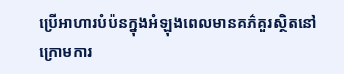ប្រើអាហារបំប៉នក្នុងអំឡុងពេលមានគភ៌គួរស្ថិតនៅក្រោមការ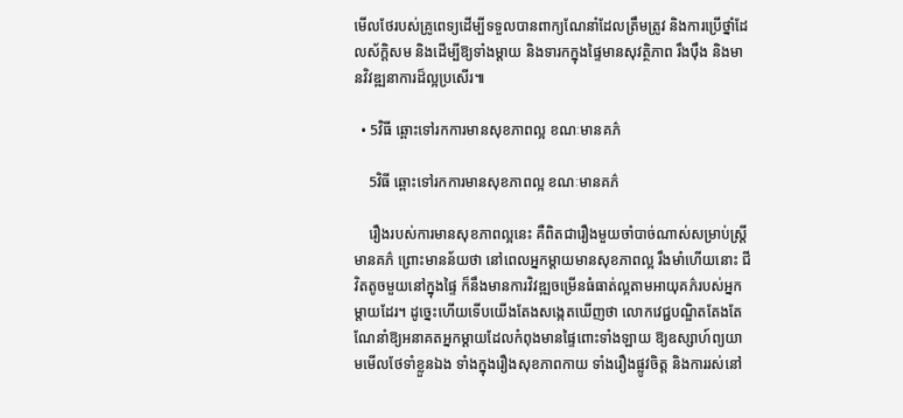មើលថែរបស់គ្រូពេទ្យដើម្បីទទួលបានពាក្យណែនាំដែលត្រឹមត្រូវ និងការប្រើថ្នាំដែលស័ក្តិសម និងដើម្បីឱ្យទាំងម្តាយ និងទារកក្នុងផ្ទៃមានសុវត្ថិភាព រឹងប៉ឹង និងមានវិវឌ្ឍនាការដ៏ល្អប្រសើរ៕

  • 5វិធី ឆ្ពោះទៅរកការមានសុខភាពល្អ ខណៈមានគភ៌

    5វិធី ឆ្ពោះទៅរកការមានសុខភាពល្អ ខណៈមានគភ៌

    រឿងរបស់ការមានសុខភាពល្អនេះ គឺពិតជារឿងមួយចាំបាច់ណាស់សម្រាប់ស្រ្តីមានគភ៌ ព្រោះមានន័យថា នៅពេលអ្នកម្តាយមានសុខភាពល្អ រឹងមាំហើយនោះ ជីវិតតូចមួយនៅក្នុងផ្ទៃ ក៏នឹងមានការវិវឌ្ឍចម្រើនធំធាត់ល្អតាមអាយុគភ៌របស់អ្នកម្តាយដែរ។ ដូច្នេះហើយទើបយើងតែងសង្កេតឃើញថា លោកវេជ្ជបណ្ឌិតតែងតែណែនាំឱ្យអនាគតអ្នកម្តាយដែលកំពុងមានផ្ទៃពោះទាំងឡាយ ឱ្យឧស្សាហ៍ព្យយាមមើលថែទាំខ្លួនឯង ទាំងក្នុងរឿងសុខភាពកាយ ទាំងរឿងផ្លូវចិត្ត និងការរស់នៅ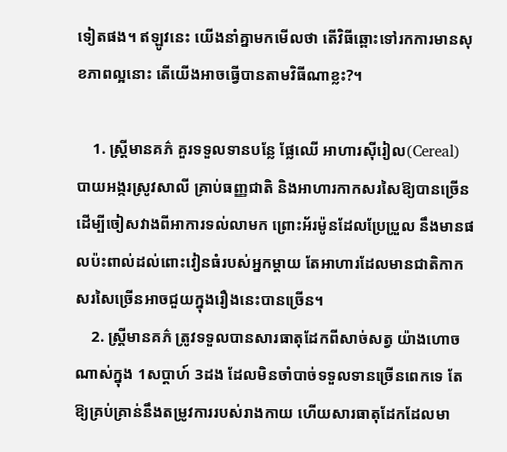ទៀតផង។ ឥឡូវនេះ យើងនាំគ្នាមកមើលថា តើវិធីឆ្ពោះទៅរកការមានសុខភាពល្អនោះ តើយើងអាចធ្វើបានតាមវិធីណាខ្លះ?។

    1. ស្រ្តីមានគភ៌ គួរទទួលទានបន្លែ ផ្លែឈើ អាហារស៊ីរៀល(Cereal) បាយអង្ករស្រូវសាលី គ្រាប់ធញ្ញជាតិ និងអាហារកាកសរសៃឱ្យបានច្រើន ដើម្បីចៀសវាងពីអាការទល់លាមក ព្រោះអ័រម៉ូនដែលប្រែប្រួល នឹងមានផលប៉ះពាល់ដល់ពោះវៀនធំរបស់អ្នកម្តាយ តែអាហារដែលមានជាតិកាកសរសៃច្រើនអាចជួយក្នុងរឿងនេះបានច្រើន។
    2. ស្ត្រីមានគភ៌ ត្រូវទទួលបានសារធាតុដែកពីសាច់សត្វ យ៉ាងហោចណាស់ក្នុង 1សប្តាហ៍ 3ដង ដែលមិនចាំបាច់ទទួលទានច្រើនពេកទេ តែឱ្យគ្រប់គ្រាន់នឹងតម្រូវការរបស់រាងកាយ ហើយសារធាតុដែកដែលមា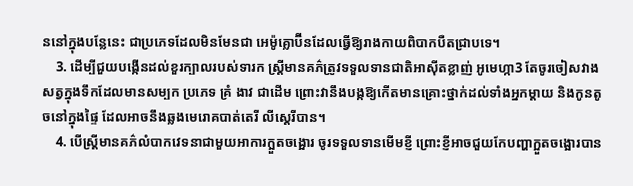ននៅក្នុងបន្លែនេះ ជាប្រភេទដែលមិនមែនជា អេម៉ូគ្លោប៊ីនដែលធ្វើឱ្យរាងកាយពិបាកបឺតជ្រាបទេ។
    3. ដើម្បីជួយបង្កើនដល់ខួរក្បាលរបស់ទារក ស្ត្រីមានគភ៌ត្រូវទទួលទានជាតិអាស៊ីតខ្លាញ់ អូមេហ្កា3 តែចូរចៀសវាងសត្វក្នុងទឹកដែលមានសម្បក ប្រភេទ គ្រំ ងាវ ជាដើម ព្រោះវានឹងបង្កឱ្យកើតមានគ្រោះថ្នាក់ដល់ទាំងអ្នកម្តាយ និងកូនតូចនៅក្នុងផ្ទៃ ដែលអាចនឹងឆ្លងមេរោគបាត់តេរី លីស្តេរីបាន។
    4. បើស្ត្រីមានគភ៌លំបាកវេទនាជាមួយអាការក្អួតចង្អោរ ចូរទទួលទានមើមខ្ញី ព្រោះខ្ញីអាចជួយកែបញ្ហាក្អួតចង្អោរបាន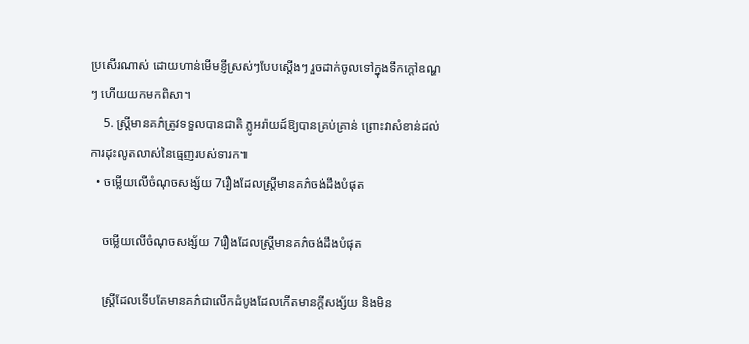ប្រសើរណាស់ ដោយហាន់មើមខ្ញីស្រស់ៗបែបស្តើងៗ រួចដាក់ចូលទៅក្នុងទឹកក្តៅឧណ្ហៗ ហើយយកមកពិសា។
    5. ស្ត្រីមានគភ៌ត្រូវទទួលបានជាតិ ភ្លូអរ៉ាយដ៍ឱ្យបានគ្រប់គ្រាន់ ព្រោះវាសំខាន់ដល់ការដុះលូតលាស់នៃធ្មេញរបស់ទារក៕
  • ចម្លើយលើចំណុចសង្ស័យ 7រឿងដែលស្ត្រីមានគភ៌ចង់ដឹងបំផុត

    ចម្លើយលើចំណុចសង្ស័យ 7រឿងដែលស្ត្រីមានគភ៌ចង់ដឹងបំផុត

    ស្ត្រីដែលទើបតែមានគភ៌ជាលើកដំបូងដែលកើតមានក្តីសង្ស័យ និងមិន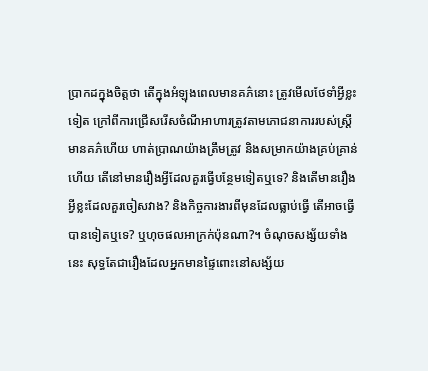ប្រាកដក្នុងចិត្តថា តើក្នុងអំឡុងពេលមានគភ៌នោះ ត្រូវមើលថែទាំអ្វីខ្លះទៀត ក្រៅពីការជ្រើសរើសចំណីអាហារត្រូវតាមភោជនាការរបស់ស្ត្រីមានគភ៌ហើយ ហាត់ប្រាណយ៉ាងត្រឹមត្រូវ និងសម្រាកយ៉ាងគ្រប់គ្រាន់ហើយ តើនៅមានរឿងអ្វីដែលគួរធ្វើបន្ថែមទៀតឬទេ? និងតើមានរឿងអ្វីខ្លះដែលគួរចៀសវាង? និងកិច្ចការងារពីមុនដែលធ្លាប់ធ្វើ តើអាចធ្វើបានទៀតឬទេ? ឬហុចផលអាក្រក់ប៉ុនណា?។ ចំណុចសង្ស័យទាំងនេះ សុទ្ធតែជារឿងដែលអ្នកមានផ្ទៃពោះនៅសង្ស័យ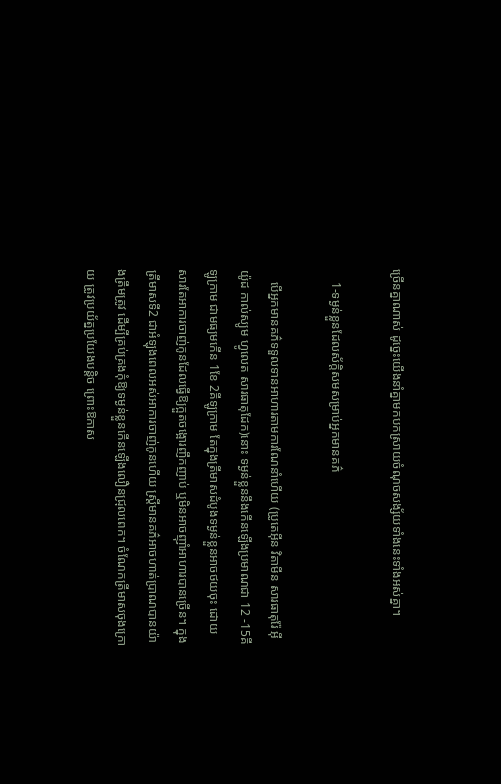ច្រើនគ្នាណាស់ ដូច្នេះយើងនាំគ្នាមកបកស្រាយចំណុចសង្ស័យទាំងនេះទាំងអស់គ្នា។

    1-ទម្ងន់ខ្លួនដែលស័ក្តិសមសម្រាប់អ្នកមានគភ៌

    បើអ្នកមានគភ៌ទទួលទានអាហារតាមការណែនាំហើយ (ប្រូតេអុីន វិតាមីន សារធាតុរ៉ែ អុីយ៉ូដ កាល់ស្យូម ហ្វូលេត សារធាតុដែក)នោះ ទម្ងន់ខ្លួននឹងកើនឡើងប្រមាណជា 12 -15គីឡូក្រាម ជាមធ្យមកើន 1ខែ 2គីឡូក្រាម តែក្នុងត្រីមាសដំបូងទម្ងន់ខ្លួនអាចថយចុះ ដោយសារតែអាការចាញ់កូនដែលធ្វើឱ្យក្អួតចង្អោរញឹកញាប់ ឬមិនអាចញ៉ាំអាហារបានច្រើន។ ក្នុងត្រីមាសទី2 ជាអំឡុងពេលអស់អាការចាញ់កូនហើយ ស្ត្រីមានគភ៌អាចហាត់ប្រាណបានយ៉ាងត្រឹមត្រូវ ដើម្បីគ្រប់គ្រងកុំឱ្យទម្ងន់ខ្លួនកើនឡើងលឿនជ្រុលពេក។ ចំណែកត្រីមាសចុងក្រោយ ត្រូវប្រយ័ត្នប្រយែងបន្តិច ព្រោះឱកាស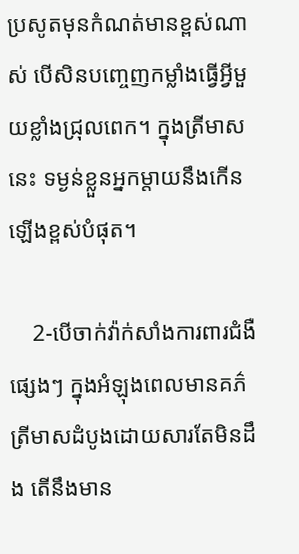ប្រសូតមុនកំណត់មានខ្ពស់ណាស់ បើសិនបញ្ចេញកម្លាំងធ្វើអ្វីមួយខ្លាំងជ្រុលពេក។ ក្នុងត្រីមាសនេះ ទម្ងន់ខ្លួនអ្នកម្តាយនឹងកើនឡើងខ្ពស់បំផុត។

    2-បើចាក់វ៉ាក់សាំងការពារជំងឺផ្សេងៗ ក្នុងអំឡុងពេលមានគភ៌ត្រីមាសដំបូងដោយសារតែមិនដឹង តើនឹងមាន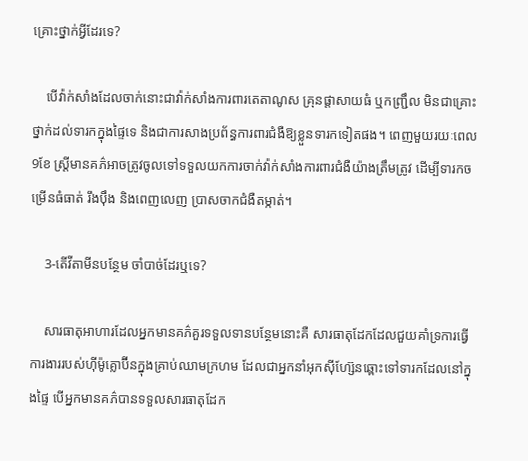គ្រោះថ្នាក់អ្វីដែរទេ?

    បើវ៉ាក់សាំងដែលចាក់នោះជាវ៉ាក់សាំងការពារតេតាណូស គ្រុនផ្តាសាយធំ ឬកញ្រ្ជឹល មិនជាគ្រោះថ្នាក់ដល់ទារកក្នុងផ្ទៃទេ និងជាការសាងប្រព័ន្ធការពារជំងឺឱ្យខ្លួនទារកទៀតផង។ ពេញមួយរយៈពេល 9ខែ ស្ត្រីមានគភ៌អាចត្រូវចូលទៅទទួលយកការចាក់វ៉ាក់សាំងការពារជំងឺយ៉ាងត្រឹមត្រូវ ដើម្បីទារកចម្រើនធំធាត់ រឹងប៉ឹង និងពេញលេញ ប្រាសចាកជំងឺតម្កាត់។

    3-តើវីតាមីនបន្ថែម ចាំបាច់ដែរឬទេ?

    សារធាតុអាហារដែលអ្នកមានគភ៌គួរទទួលទានបន្ថែមនោះគឺ សារធាតុដែកដែលជួយគាំទ្រការធ្វើការងាររបស់ហ៊ីម៉ូគ្លោប៊ីនក្នុងគ្រាប់ឈាមក្រហម ដែលជាអ្នកនាំអុកស៊ីហ្ស៊ែនឆ្ពោះទៅទារកដែលនៅក្នុងផ្ទៃ បើអ្នកមានគភ៌បានទទួលសារធាតុដែក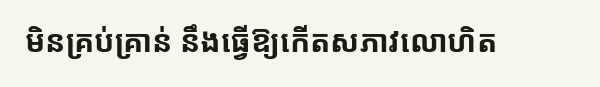មិនគ្រប់គ្រាន់ នឹងធ្វើឱ្យកើតសភាវលោហិត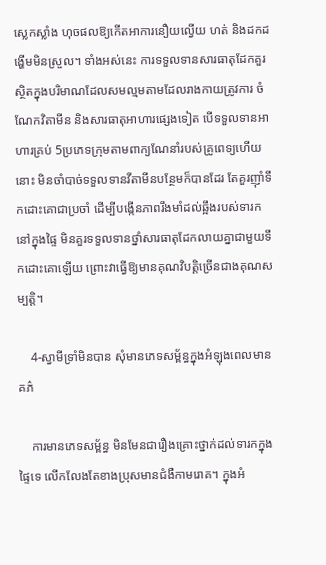ស្លេកស្លាំង ហុចផលឱ្យកើតអាការនឿយល្វើយ ហត់ និងដកដង្ហើមមិនស្រួល។ ទាំងអស់នេះ ការទទួលទានសារធាតុដែកគួរស្ថិតក្នុងបរិមាណដែលសមល្មមតាមដែលរាងកាយត្រូវការ ចំណែកវិតាមីន និងសារធាតុអាហារផ្សេងទៀត បើទទួលទានអាហារគ្រប់ 5ប្រភេទក្រុមតាមពាក្យណែនាំរបស់គ្រូពេទ្យហើយនោះ មិនចាំបាច់ទទួលទានវីតាមីនបន្ថែមក៏បានដែរ តែគួរញ៉ាំទឹកដោះគោជាប្រចាំ ដើម្បីបង្កើនភាពរឹងមាំដល់ឆ្អឹងរបស់ទារកនៅក្នុងផ្ទៃ មិនគួរទទួលទានថ្នាំសារធាតុដែកលាយគ្នាជាមួយទឹកដោះគោឡើយ ព្រោះវាធ្វើឱ្យមានគុណវិបត្តិច្រើនជាងគុណសម្បត្តិ។

    4-ស្វាមីទ្រាំមិនបាន សុំមានភេទសម្ព័ន្ធក្នុងអំឡុងពេលមានគភ៌

    ការមានភេទសម្ព័ន្ធ មិនមែនជារឿងគ្រោះថ្នាក់ដល់ទារកក្នុងផ្ទៃទេ លើកលែងតែខាងប្រុសមានជំងឺកាមរោគ។ ក្នុងអំ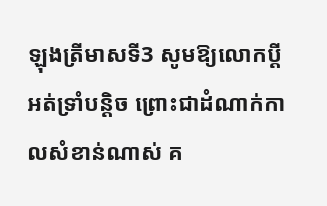ឡុងត្រីមាសទី3 សូមឱ្យលោកប្ដីអត់ទ្រាំបន្តិច ព្រោះជាដំណាក់កាលសំខាន់ណាស់ គ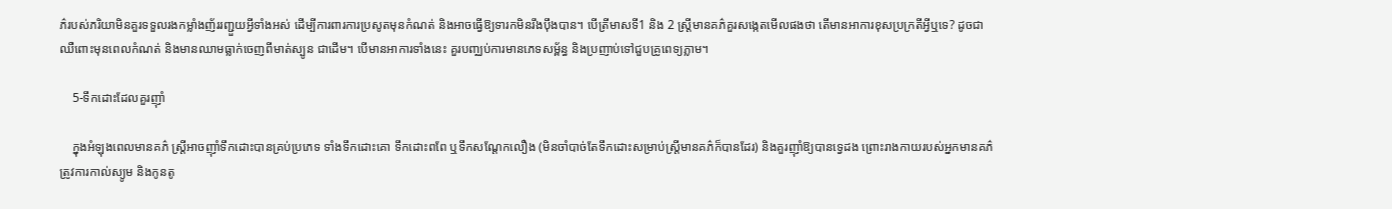ភ៌របស់ភរិយាមិនគួរទទួលរងកម្លាំងញ័ររញ្ជួយអ្វីទាំងអស់ ដើម្បីការពារការប្រសូតមុនកំណត់ និងអាចធ្វើឱ្យទារកមិនរឹងប៉ឹងបាន។ បើត្រីមាសទី1 និង 2 ស្ត្រីមានគភ៌គួរសង្កេតមើលផងថា តើមានអាការខុសប្រក្រតីអ្វីឬទេ? ដូចជា ឈឺពោះមុនពេលកំណត់ និងមានឈាមធ្លាក់ចេញពីមាត់ស្បូន ជាដើម។ បើមានអាការទាំងនេះ គួរបញ្ឈប់ការមានភេទសម្ព័ន្ធ និងប្រញាប់ទៅជួបគ្រូពេទ្យភ្លាម។

    5-ទឹកដោះដែលគួរញ៉ាំ

    ក្នុងអំឡុងពេលមានគភ៌ ស្ត្រីអាចញ៉ាំទឹកដោះបានគ្រប់ប្រភេទ ទាំងទឹកដោះគោ ទឹកដោះពពែ ឬទឹកសណ្តែកលឿង (មិនចាំបាច់តែទឹកដោះសម្រាប់ស្រ្តីមានគភ៌ក៏បានដែរ) និងគួរញ៉ាំឱ្យបានទ្វេដង ព្រោះរាងកាយរបស់អ្នកមានគភ៌ត្រូវការកាល់ស្យូម និងកូនតូ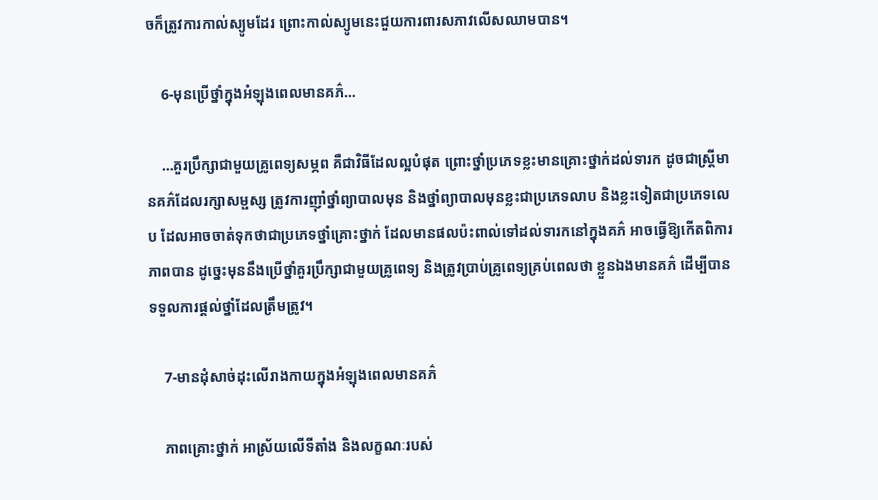ចក៏ត្រូវការកាល់ស្យូមដែរ ព្រោះកាល់ស្យូមនេះជួយការពារសភាវលើសឈាមបាន។

    6-មុនប្រើថ្នាំក្នុងអំឡុងពេលមានគភ៌…

    …គួរប្រឹក្សាជាមួយគ្រូពេទ្យសម្ភព គឺជាវិធីដែលល្អបំផុត ព្រោះថ្នាំប្រភេទខ្លះមានគ្រោះថ្នាក់ដល់ទារក ដូចជាស្ត្រីមានគភ៌ដែលរក្សាសម្ផស្ស ត្រូវការញ៉ាំថ្នាំព្យាបាលមុន និងថ្នាំព្យាបាលមុនខ្លះជាប្រភេទលាប និងខ្លះទៀតជាប្រភេទលេប ដែលអាចចាត់ទុកថាជាប្រភេទថ្នាំគ្រោះថ្នាក់ ដែលមានផលប៉ះពាល់ទៅដល់ទារកនៅក្នុងគភ៌ អាចធ្វើឱ្យកើតពិការភាពបាន ដូច្នេះមុននឹងប្រើថ្នាំគួរប្រឹក្សាជាមួយគ្រូពេទ្យ និងត្រូវប្រាប់គ្រូពេទ្យគ្រប់ពេលថា ខ្លួនឯងមានគភ៌ ដើម្បីបានទទួលការផ្តល់ថ្នាំដែលត្រឹមត្រូវ។

    7-មានដុំសាច់ដុះលើរាងកាយក្នុងអំឡុងពេលមានគភ៌

    ភាពគ្រោះថ្នាក់ អាស្រ័យលើទីតាំង និងលក្ខណៈរបស់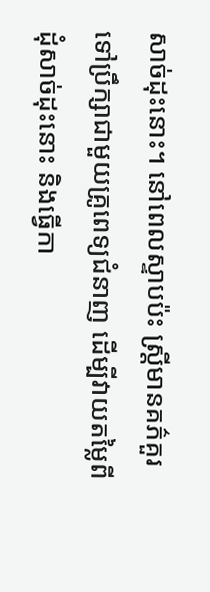សាច់ដុះនោះ។ នៅពេលស្ទាបប៉ះ ស្ត្រីមានគភ៌គួរទៅប្រឹក្សាជាមួយគ្រូពេទ្យជំនាញ ដើម្បីវាយតម្លៃពីដុំសាច់ដុះនោះ និងធ្វើកា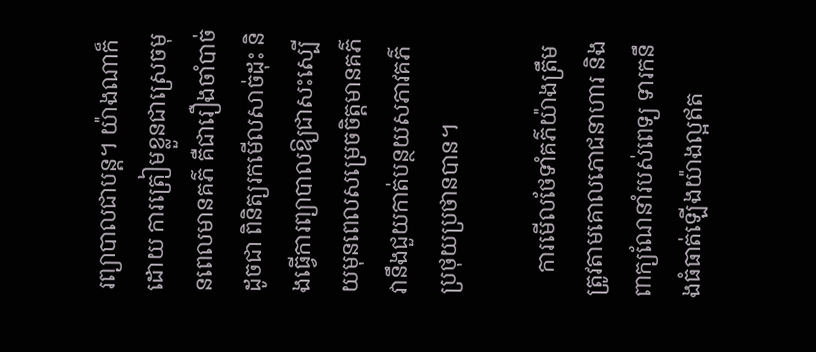រព្យាបាលជាបន្ត។ យ៉ាងណាក៏ដោយ ការត្រៀមខ្លួនជាស្រេចមុនពេលមានគភ៌ គឺជារឿងចាំបាច់ ដូចជា ពិនិត្យរកមើលសាច់ដុះ និងធ្វើការព្យាបាលឱ្យជាសះស្បើយមុនពេលសម្រេចចិត្តមានគភ៌ វានឹងជួយកាត់បន្ថយសភាវគភ៌ប្រថុយប្រថានបាន។

    ការមើលថែទាំគភ៌យ៉ាងត្រឹមត្រូវតាមគោលភោជនាហារ និងពាក្យណែនាំរបស់ពេទ្យ ទារកនឹងធំធាត់ឡើងយ៉ាងល្អឥត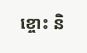ខ្ចោះ និ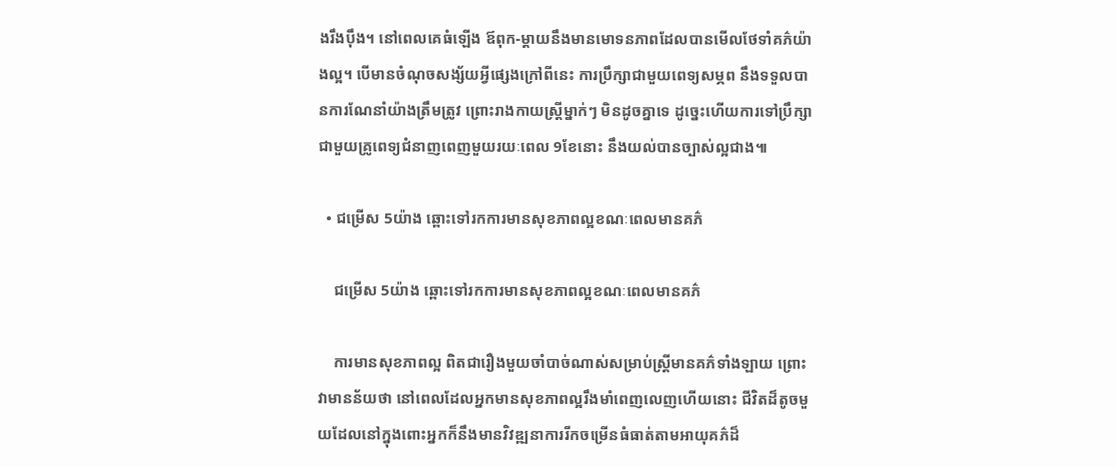ងរឹងប៉ឹង។ នៅពេលគេធំឡើង ឪពុក-ម្តាយនឹងមានមោទនភាពដែលបានមើលថែទាំគភ៌យ៉ាងល្អ។ បើមានចំណុចសង្ស័យអ្វីផ្សេងក្រៅពីនេះ ការប្រឹក្សាជាមួយពេទ្យសម្ភព នឹងទទួលបានការណែនាំយ៉ាងត្រឹមត្រូវ ព្រោះរាងកាយស្ត្រីម្នាក់ៗ មិនដូចគ្នាទេ ដូច្នេះហើយការទៅប្រឹក្សាជាមួយគ្រូពេទ្យជំនាញពេញមួយរយៈពេល 9ខែនោះ នឹងយល់បានច្បាស់ល្អជាង៕

  • ជម្រើស 5យ៉ាង ឆ្ពោះទៅរកការមានសុខភាពល្អខណៈពេលមានគភ៌

    ជម្រើស 5យ៉ាង ឆ្ពោះទៅរកការមានសុខភាពល្អខណៈពេលមានគភ៌

    ការមានសុខភាពល្អ ពិតជារឿងមួយចាំបាច់ណាស់សម្រាប់ស្រ្តីមានគភ៌ទាំងឡាយ ព្រោះវាមានន័យថា នៅពេលដែលអ្នកមានសុខភាពល្អរឹងមាំពេញលេញហើយនោះ ជីវិតដ៏តូចមួយដែលនៅក្នុងពោះអ្នកក៏នឹងមានវិវឌ្ឍនាការរីកចម្រើនធំធាត់តាមអាយុគភ៌ដ៏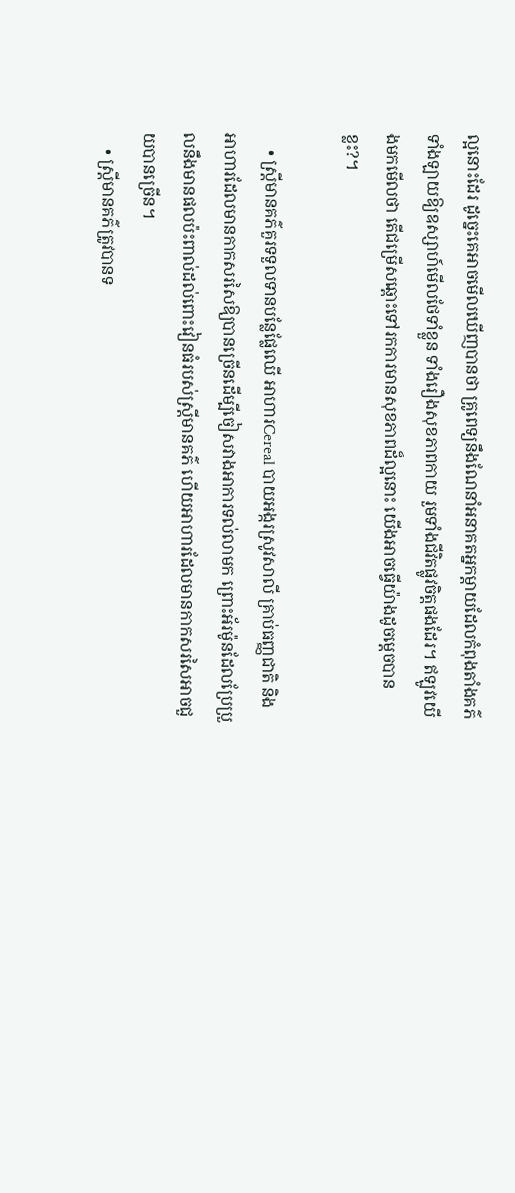ល្អនោះដែរ ដូច្នេះគេអាចមើលឃើញបានថា គ្រូពេទ្យនឹងណែនាំអនាគតអ្នកម្តាយដែលកំពុងតាំងគភ៌ទាំងឡាយឱ្យឧស្សាហ៍មើលថែទាំខ្លួន ទាំងរឿងសុខភាពកាយ រួមទាំងជីវិតផ្លូវចិត្តផងដែរ។ ឥឡូវយើងមកមើលថា តើជម្រើសឆ្ពោះទៅរកការមានសុខភាពដ៏ល្អនោះ យើងអាចធ្វើយ៉ាងដូចម្តេចបានខ្លះ?។

    • ស្ត្រីមានគភ៌គួរទទួលទានបន្លែផ្លែឈើ អាហារCereal បាយអង្ករស្រូវសាលី គ្រាប់ធញ្ញជាតិ និងអាហារដែលមានកាកសរសៃឱ្យបានច្រើនដើម្បីចៀសវាងអាការទល់លាមក ព្រោះអ័រម៉ូនដែលប្រែប្រួលនឹងមានផលប៉ះពាល់ដល់ពោះវៀនធំរបស់ស្ត្រីមានគភ៌ ហើយអាហារដែលមានកាកសរសៃអាចជួយបានច្រើន។
    • ស្ត្រីមានគភ៌ត្រូវបានទ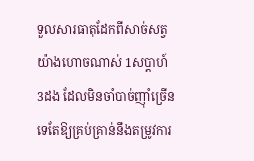ទួលសារធាតុដែកពីសាច់សត្វ យ៉ាងហោចណាស់ 1សប្តាហ៍ 3ដង ដែលមិនចាំបាច់ញ៉ាំច្រើនទេតែឱ្យគ្រប់គ្រាន់នឹងតម្រូវការ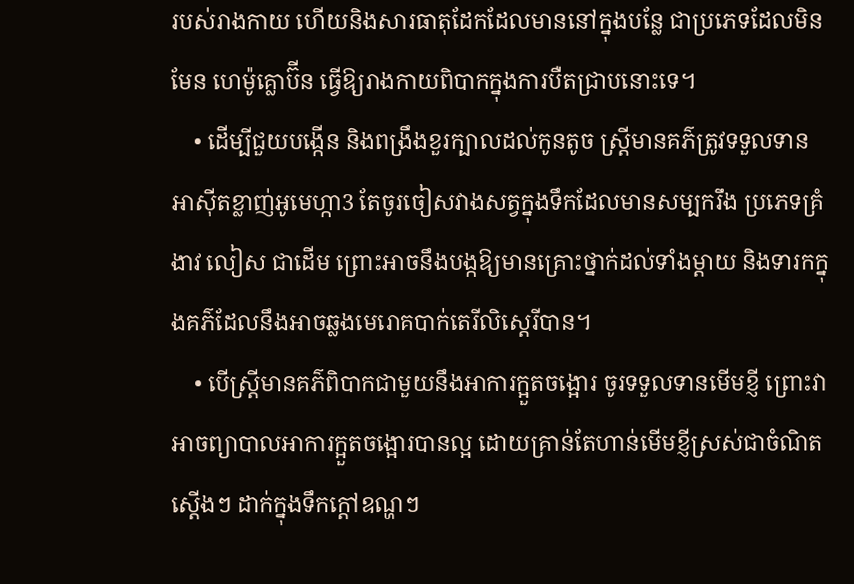របស់រាងកាយ ហើយនិងសារធាតុដែកដែលមាននៅក្នុងបន្លែ ជាប្រភេទដែលមិនមែន ហេម៉ូគ្លោប៊ីន ធ្វើឱ្យរាងកាយពិបាកក្នុងការបឺតជ្រាបនោះទេ។
    • ដើម្បីជួយបង្កើន និងពង្រឹងខួរក្បាលដល់កូនតូច ស្រ្តីមានគភ៌ត្រូវទទួលទានអាស៊ីតខ្លាញ់អូមេហ្កា3 តែចូរចៀសវាងសត្វក្នុងទឹកដែលមានសម្បករឹង ប្រភេទគ្រំ ងាវ លៀស ជាដើម ព្រោះអាចនឹងបង្កឱ្យមានគ្រោះថ្នាក់ដល់ទាំងម្តាយ និងទារកក្នុងគភ៌ដែលនឹងអាចឆ្លងមេរោគបាក់តេរីលិស្តេរីបាន។
    • បើស្ត្រីមានគភ៌ពិបាកជាមួយនឹងអាការក្អួតចង្អោរ ចូរទទួលទានមើមខ្ញី ព្រោះវាអាចព្យាបាលអាការក្អួតចង្អោរបានល្អ ដោយគ្រាន់តែហាន់មើមខ្ញីស្រស់ជាចំណិតស្ដើងៗ ដាក់ក្នុងទឹកក្តៅឧណ្ហៗ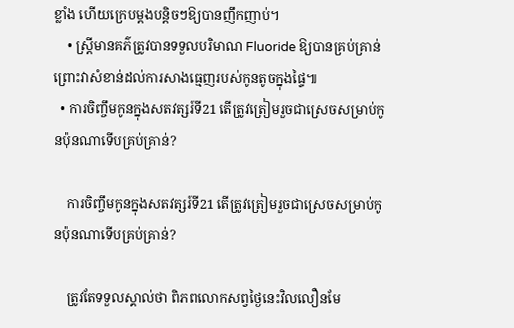ខ្លាំង ហើយក្រេបម្តងបន្តិចៗឱ្យបានញឹកញាប់។
    • ស្ត្រីមានគភ៌ត្រូវបានទទួលបរិមាណ Fluoride ឱ្យបានគ្រប់គ្រាន់ ព្រោះវាសំខាន់ដល់ការសាងធ្មេញរបស់កូនតូចក្នុងផ្ទៃ៕
  • ការចិញ្ចឹមកូនក្នុងសតវត្សរ៍ទី21 តើត្រូវត្រៀមរួចជាស្រេចសម្រាប់កូនប៉ុនណាទើបគ្រប់គ្រាន់?

    ការចិញ្ចឹមកូនក្នុងសតវត្សរ៍ទី21 តើត្រូវត្រៀមរួចជាស្រេចសម្រាប់កូនប៉ុនណាទើបគ្រប់គ្រាន់?

    ត្រូវតែទទួលស្គាល់ថា ពិភពលោកសព្វថ្ងៃនេះវិលលឿនមែ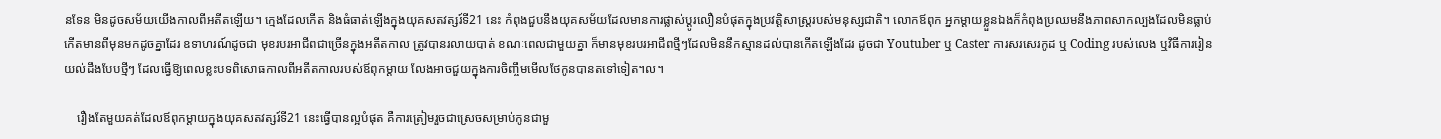នទែន មិនដូចសម័យយើងកាលពីអតីតឡើយ។ ក្មេងដែលកើត និងធំធាត់ឡើងក្នុងយុគសតវត្សរ៍ទី21 នេះ កំពុងជួបនឹងយុគសម័យដែលមានការផ្លាស់ប្ដូរលឿនបំផុតក្នុងប្រវត្តិសាស្ត្ររបស់មនុស្សជាតិ។ លោកឪពុក អ្នកម្ដាយខ្លួនឯងក៏កំពុងប្រឈមនឹងភាពសាកល្បងដែលមិនធ្លាប់កើតមានពីមុនមកដូចគ្នាដែរ ឧទាហរណ៍ដូចជា មុខរបរអាជីពជាច្រើនក្នុងអតីតកាល ត្រូវបានរលាយបាត់ ខណៈពេលជាមួយគ្នា ក៏មានមុខរបរអាជីពថ្មីៗដែលមិននឹកស្មានដល់បានកើតឡើងដែរ ដូចជា Youtuber ឬ Caster ការសរសេរកូដ ឬ Coding របស់លេង ឬវិធីការរៀនយល់ដឹងបែបថ្មីៗ ដែលធ្វើឱ្យពេលខ្លះបទពិសោធកាលពីអតីតកាលរបស់ឪពុកម្ដាយ លែងអាចជួយក្នុងការចិញ្ចឹមមើលថែកូនបានតទៅទៀត។ល។

    រឿងតែមួយគត់ដែលឪពុកម្ដាយក្នុងយុគសតវត្សរ៍ទី21 នេះធ្វើបានល្អបំផុត គឺការត្រៀមរួចជាស្រេចសម្រាប់កូនជាមួ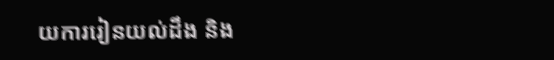យការរៀនយល់ដឹង និង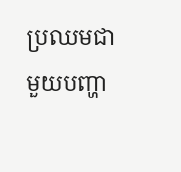ប្រឈមជាមួយបញ្ហា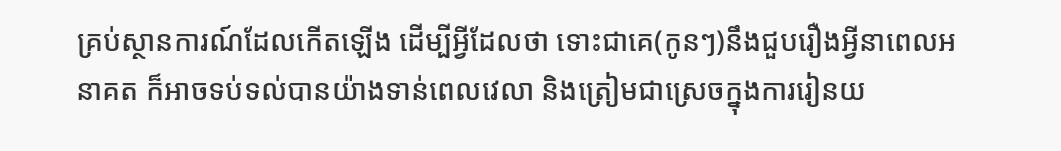គ្រប់ស្ថានការណ៍ដែលកើតឡើង ដើម្បីអ្វីដែលថា ទោះជាគេ(កូនៗ)នឹងជួបរឿងអ្វីនាពេលអនាគត ក៏អាចទប់ទល់បានយ៉ាងទាន់ពេលវេលា និងត្រៀមជាស្រេចក្នុងការរៀនយ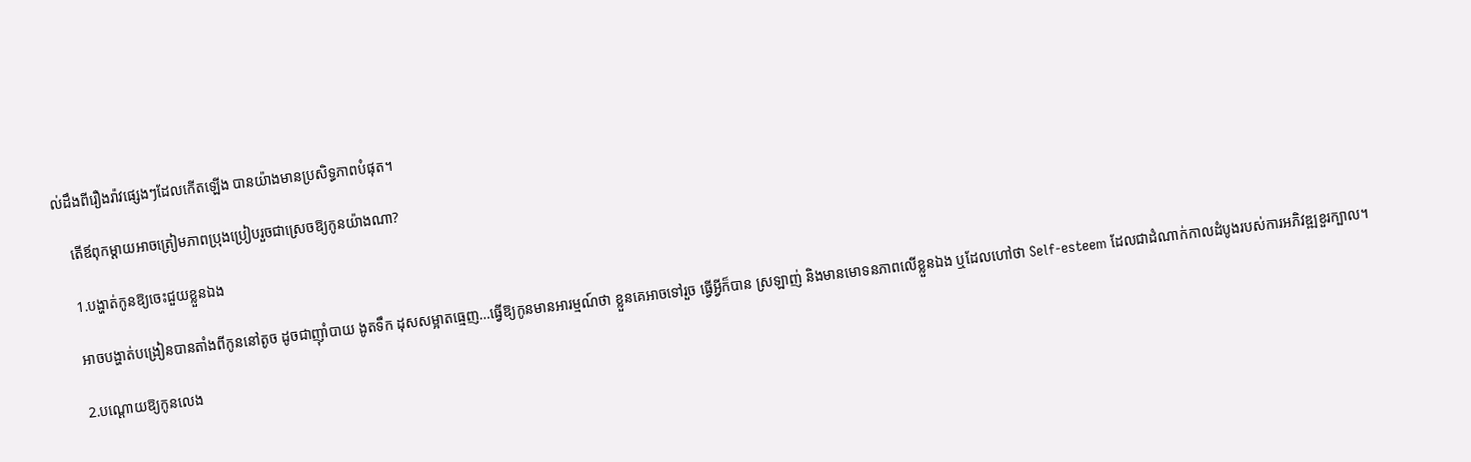ល់ដឹងពីរឿងរ៉ាវផ្សេងៗដែលកើតឡើង បានយ៉ាងមានប្រសិទ្ធភាពបំផុត។

    តើឪពុកម្ដាយអាចត្រៀមភាពប្រុងប្រៀបរួចជាស្រេចឱ្យកូនយ៉ាងណា?

    1.បង្ហាត់កូនឱ្យចេះជួយខ្លួនឯង

    អាចបង្ហាត់បង្រៀនបានតាំងពីកូននៅតូច ដូចជាញ៉ាំបាយ ងូតទឹក ដុសសម្អាតធ្មេញ…ធ្វើឱ្យកូនមានអារម្មណ៍ថា ខ្លួនគេអាចទៅរួច ធ្វើអ្វីក៏បាន ស្រឡាញ់ និងមានមោទនភាពលើខ្លួនឯង ឬដែលហៅថា Self-esteem ដែលជាដំណាក់កាលដំបូងរបស់ការអភិវឌ្ឍខួរក្បាល។

    2.បណ្ដោយឱ្យកូនលេង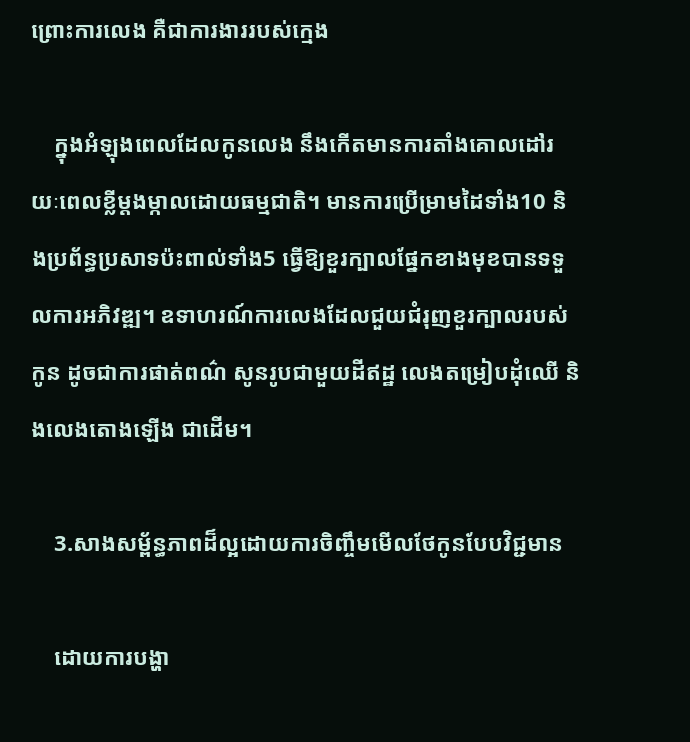ព្រោះការលេង គឺជាការងាររបស់ក្មេង

    ក្នុងអំឡុងពេលដែលកូនលេង នឹងកើតមានការតាំងគោលដៅរយៈពេលខ្លីម្ដងម្កាលដោយធម្មជាតិ។ មានការប្រើម្រាមដៃទាំង10 និងប្រព័ន្ធប្រសាទប៉ះពាល់ទាំង5 ធ្វើឱ្យខួរក្បាលផ្នែកខាងមុខបានទទួលការអភិវឌ្ឍ។ ឧទាហរណ៍ការលេងដែលជួយជំរុញខួរក្បាលរបស់កូន ដូចជាការផាត់ពណ៌ សូនរូបជាមួយដីឥដ្ឋ លេងតម្រៀបដុំឈើ និងលេងតោងឡើង ជាដើម។

    3.សាងសម្ព័ន្ធភាពដ៏ល្អដោយការចិញ្ចឹមមើលថែកូនបែបវិជ្ជមាន

    ដោយការបង្ហា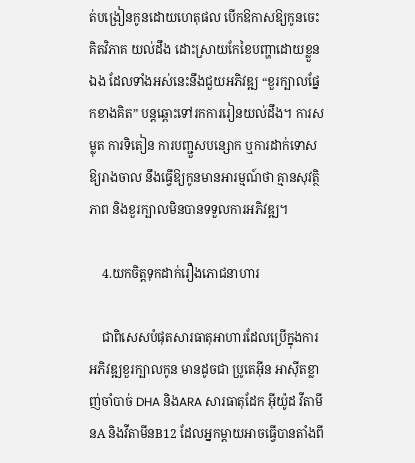ត់បង្រៀនកូនដោយហេតុផល បើកឱកាសឱ្យកូនចេះគិតវិភាគ យល់ដឹង ដោះស្រាយកែខៃបញ្ហាដោយខ្លួនឯង ដែលទាំងអស់នេះនឹងជួយអភិវឌ្ឍ “ខួរក្បាលផ្នែកខាងគិត” បន្តឆ្ពោះទៅរកការរៀនយល់ដឹង។ ការសម្លុត ការទិតៀន ការបញ្ជួសបន្សោក ឬការដាក់ទោសឱ្យរាងចាល នឹងធ្វើឱ្យកូនមានអារម្មណ៍ថា គ្មានសុវត្ថិភាព និងខួរក្បាលមិនបានទទួលការអភិវឌ្ឍ។

    4.យកចិត្តទុកដាក់រឿងភោជនាហារ

    ជាពិសេសបំផុតសារធាតុអាហារដែលប្រើក្នុងការអភិវឌ្ឍខួរក្បាលកូន មានដូចជា ប្រូតេអ៊ីន អាស៊ីតខ្លាញ់ចាំបាច់ DHA និងARA សារធាតុដែក អ៊ីយ៉ូដ វីតាមីនA និងវីតាមីនB12 ដែលអ្នកម្ដាយអាចធ្វើបានតាំងពី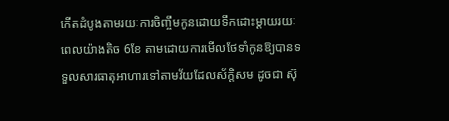កើតដំបូងតាមរយៈការចិញ្ចឹមកូនដោយទឹកដោះម្ដាយរយៈពេលយ៉ាងតិច 6ខែ តាមដោយការមើលថែទាំកូនឱ្យបានទទួលសារធាតុអាហារទៅតាមវ័យដែលស័ក្តិសម ដូចជា ស៊ុ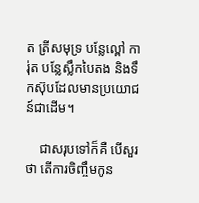ត ត្រីសមុទ្រ បន្លែល្ពៅ ការ់ុត បន្លែស្លឹកបៃតង និងទឹកស៊ុបដែលមានប្រយោជន៍ជាដើម។

    ជាសរុបទៅក៏គឺ បើសួរថា តើការចិញ្ចឹមកូន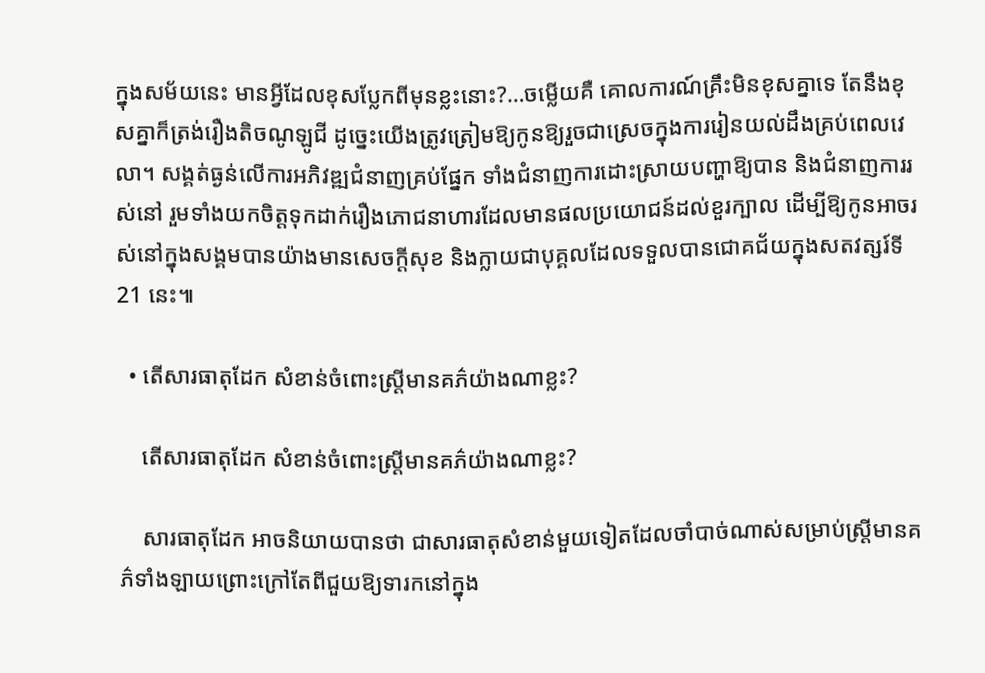ក្នុងសម័យនេះ មានអ្វីដែលខុសប្លែកពីមុនខ្លះនោះ?…ចម្លើយគឺ គោលការណ៍គ្រឹះមិនខុសគ្នាទេ តែនឹងខុសគ្នាក៏ត្រង់រឿងតិចណូឡូជី ដូច្នេះយើងត្រូវត្រៀមឱ្យកូនឱ្យរួចជាស្រេចក្នុងការរៀនយល់ដឹងគ្រប់ពេលវេលា។ សង្គត់ធ្ងន់លើការអភិវឌ្ឍជំនាញគ្រប់ផ្នែក ទាំងជំនាញការដោះស្រាយបញ្ហាឱ្យបាន និងជំនាញការរស់នៅ រួមទាំងយកចិត្តទុកដាក់រឿងភោជនាហារដែលមានផលប្រយោជន៍ដល់ខួរក្បាល ដើម្បីឱ្យកូនអាចរស់នៅក្នុងសង្គមបានយ៉ាងមានសេចក្ដីសុខ និងក្លាយជាបុគ្គលដែលទទួលបានជោគជ័យក្នុងសតវត្សរ៍ទី21 នេះ៕

  • តើសារធាតុដែក សំខាន់ចំពោះស្រ្តីមានគភ៌យ៉ាងណាខ្លះ?

    តើសារធាតុដែក សំខាន់ចំពោះស្រ្តីមានគភ៌យ៉ាងណាខ្លះ?

    សារធាតុដែក អាចនិយាយបានថា ជាសារធាតុសំខាន់មួយទៀតដែលចាំបាច់ណាស់សម្រាប់ស្រ្តីមានគភ៌ទាំងឡាយព្រោះក្រៅតែពីជួយឱ្យទារកនៅក្នុង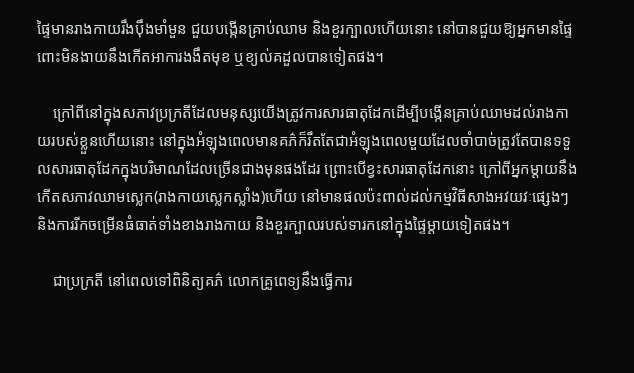ផ្ទៃមានរាងកាយរឹងប៉ឹងមាំមួន ជួយបង្កើនគ្រាប់ឈាម និងខួរក្បាលហើយនោះ នៅបានជួយឱ្យអ្នកមានផ្ទៃពោះមិនងាយនឹងកើតអាការងងឹតមុខ ឬខ្យល់គដួលបានទៀតផង។

    ក្រៅពីនៅក្នុងសភាវប្រក្រតីដែលមនុស្សយើងត្រូវការសារធាតុដែកដើម្បីបង្កើនគ្រាប់ឈាមដល់រាងកាយរបស់ខ្លួនហើយនោះ នៅក្នុងអំឡុងពេលមានគភ៌ក៏រឹតតែជាអំឡុងពេលមួយដែលចាំបាច់ត្រូវតែបានទទួលសារធាតុដែកក្នុងបរិមាណដែលច្រើនជាងមុនផងដែរ ព្រោះបើខ្វះសារធាតុដែកនោះ ក្រៅពីអ្នកម្តាយនឹងកើតសភាវឈាមស្លេក(រាងកាយស្លេកស្លាំង)ហើយ នៅមានផលប៉ះពាល់ដល់កម្មវិធីសាងអវយវៈផ្សេងៗ និងការរីកចម្រើនធំធាត់ទាំងខាងរាងកាយ និងខួរក្បាលរបស់ទារកនៅក្នុងផ្ទៃម្ដាយទៀតផង។

    ជាប្រក្រតី នៅពេលទៅពិនិត្យគភ៌ លោកគ្រូពេទ្យនឹងធ្វើការ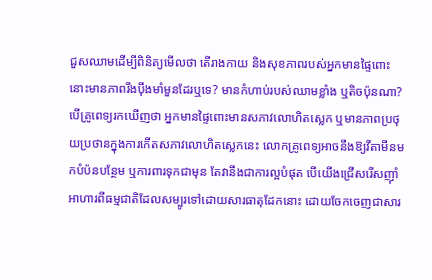ជួសឈាមដើម្បីពិនិត្យមើលថា តើរាងកាយ និងសុខភាពរបស់អ្នកមានផ្ទៃពោះនោះមានភាពរឹងប៉ឹងមាំមួនដែរឬទេ? មានកំហាប់របស់ឈាមខ្លាំង ឬតិចប៉ុនណា? បើគ្រូពេទ្យរកឃើញថា អ្នកមានផ្ទៃពោះមានសភាវលោហិតស្លេក ឬមានភាពប្រថុយប្រថានក្នុងការកើតសភាវលោហិតស្លេកនេះ លោកគ្រូពេទ្យអាចនឹងឱ្យវីតាមីនមកបំប៉នបន្ថែម ឬការពារទុកជាមុន តែវានឹងជាការល្អបំផុត បើយើងជ្រើសរើសញ៉ាំអាហារពីធម្មជាតិដែលសម្បូរទៅដោយសារធាតុដែកនោះ ដោយចែកចេញជាសារ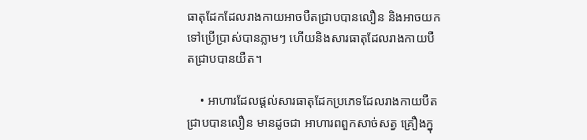ធាតុដែកដែលរាងកាយអាចបឺតជ្រាបបានលឿន និងអាចយកទៅប្រើប្រាស់បានភ្លាមៗ ហើយនិងសារធាតុដែលរាងកាយបឺតជ្រាបបានយឺត។

    • អាហារដែលផ្តល់សារធាតុដែកប្រភេទដែលរាងកាយបឺតជ្រាបបានលឿន មានដូចជា អាហារពពួកសាច់សត្វ គ្រឿងក្នុ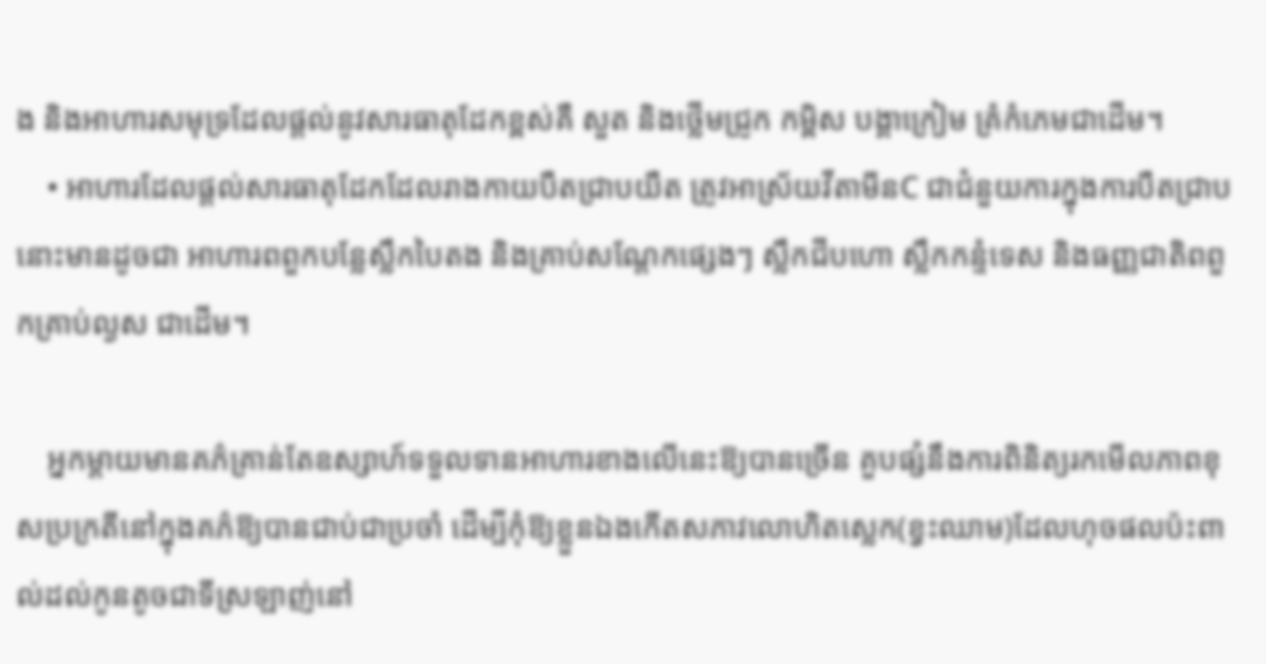ង និងអាហារសមុទ្រដែលផ្តល់នូវសារធាតុដែកខ្ពស់គឺ សួត និងថ្លើមជ្រូក កម្ពិស បង្គាក្រៀម គ្រំកំភេមជាដើម។
    • អាហារដែលផ្តល់សារធាតុដែកដែលរាងកាយបឺតជ្រាបយឺត ត្រូវអាស្រ័យវីតាមីនC ជាជំនួយការក្នុងការបឺតជ្រាបនោះមានដូចជា អាហារពពួកបន្លែស្លឹកបៃតង និងគ្រាប់សណ្តែកផ្សេងៗ ស្លឹកជីបហោ ស្លឹកកន្ទំទេស និងធញ្ញជាតិពពួកគ្រាប់ល្ងស ជាដើម។

    អ្នកម្តាយមានគភ៌គ្រាន់តែឧស្សាហ៍ទទួលទានអាហារខាងលើនេះឱ្យបានច្រើន គួបផ្សំនឹងការពិនិត្យរកមើលភាពខុសប្រក្រតីនៅក្នុងគភ៌ឱ្យបានជាប់ជាប្រចាំ ដើម្បីកុំឱ្យខ្លួនឯងកើតសភាវលោហិតស្លេក(ខ្វះឈាម)ដែលហុចផលប៉ះពាល់ដល់កូនតូចជាទីស្រឡាញ់នៅ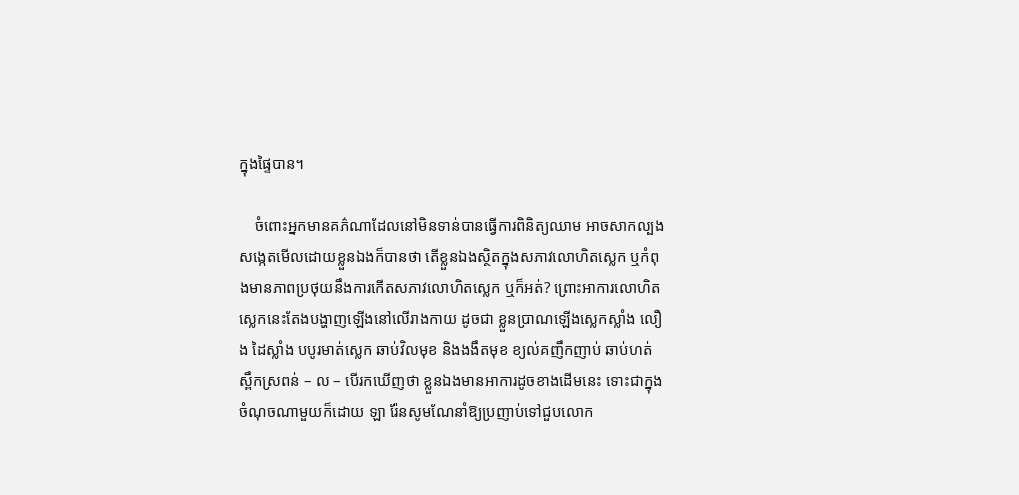ក្នុងផ្ទៃបាន។

    ចំពោះអ្នកមានគភ៌ណាដែលនៅមិនទាន់បានធ្វើការពិនិត្យឈាម អាចសាកល្បងសង្កេតមើលដោយខ្លួនឯងក៏បានថា តើខ្លួនឯងស្ថិតក្នុងសភាវលោហិតស្លេក ឬកំពុងមានភាពប្រថុយនឹងការកើតសភាវលោហិតស្លេក ឬក៏អត់? ព្រោះអាការលោហិតស្លេកនេះតែងបង្ហាញឡើងនៅលើរាងកាយ ដូចជា ខ្លួនប្រាណឡើងស្លេកស្លាំង លឿង ដៃស្លាំង បបូរមាត់ស្លេក ឆាប់វិលមុខ និងងងឹតមុខ ខ្យល់គញឹកញាប់ ឆាប់ហត់ ស្ពឹកស្រពន់ – ល – បើរកឃើញថា ខ្លួនឯងមានអាការដូចខាងដើមនេះ ទោះជាក្នុងចំណុចណាមួយក៏ដោយ ឡា រ៉ែនសូមណែនាំឱ្យប្រញាប់ទៅជួបលោក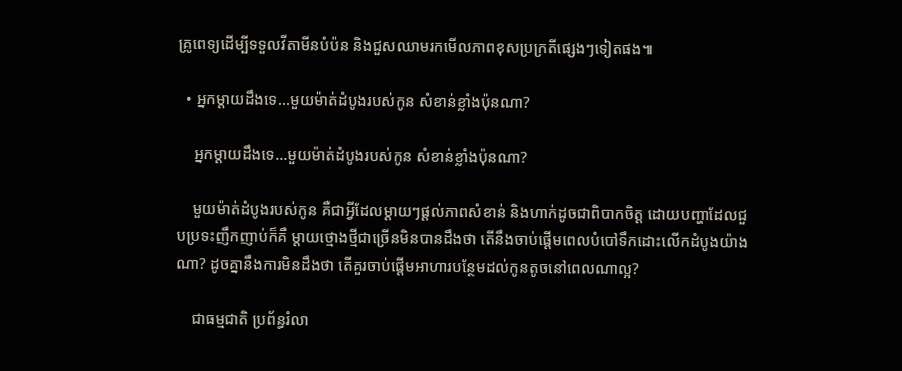គ្រូពេទ្យដើម្បីទទួលវីតាមីនបំប៉ន និងជួសឈាមរកមើលភាពខុសប្រក្រតីផ្សេងៗទៀតផង៕

  • អ្នកម្ដាយដឹងទេ…មួយម៉ាត់ដំបូងរបស់កូន សំខាន់ខ្លាំងប៉ុនណា?

    អ្នកម្ដាយដឹងទេ…មួយម៉ាត់ដំបូងរបស់កូន សំខាន់ខ្លាំងប៉ុនណា?

    មួយម៉ាត់ដំបូងរបស់កូន គឺជាអ្វីដែលម្ដាយៗផ្ដល់ភាពសំខាន់ និងហាក់ដូចជាពិបាកចិត្ត ដោយបញ្ហាដែលជួបប្រទះញឹកញាប់ក៏គឺ ម្ដាយថ្មោងថ្មីជាច្រើនមិនបានដឹងថា តើនឹងចាប់ផ្ដើមពេលបំបៅទឹកដោះលើកដំបូងយ៉ាងណា? ដូចគ្នានឹងការមិនដឹងថា តើគួរចាប់ផ្ដើមអាហារបន្ថែមដល់កូនតូចនៅពេលណាល្អ?

    ជាធម្មជាតិ ប្រព័ន្ធរំលា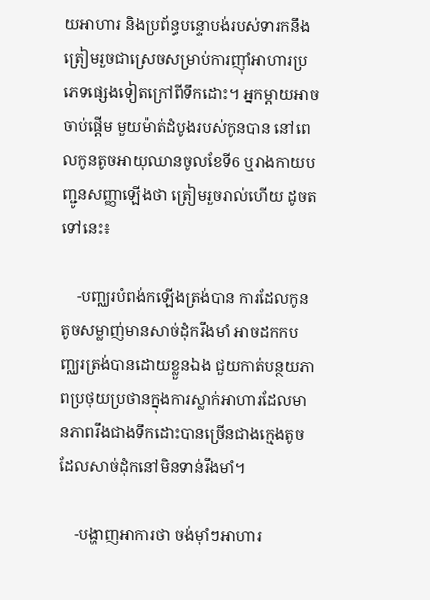យអាហារ និងប្រព័ន្ធបន្ទោបង់របស់ទារកនឹងត្រៀមរួចជាស្រេចសម្រាប់ការញ៉ាំអាហារប្រភេទផ្សេងទៀតក្រៅពីទឹកដោះ។ អ្នកម្ដាយអាចចាប់ផ្ដើម មួយម៉ាត់ដំបូងរបស់កូនបាន នៅពេលកូនតូចអាយុឈានចូលខែទី6 ឬរាងកាយបញ្ជូនសញ្ញាឡើងថា ត្រៀមរួចរាល់ហើយ ដូចតទៅនេះ៖

    -បញ្ឈរបំពង់កឡើងត្រង់បាន ការដែលកូនតូចសម្លាញ់មានសាច់ដុំករឹងមាំ អាចដកកបញ្ឈរត្រង់បានដោយខ្លួនឯង ជួយកាត់បន្ថយភាពប្រថុយប្រថានក្នុងការស្លាក់អាហារដែលមានភាពរឹងជាងទឹកដោះបានច្រើនជាងក្មេងតូចដែលសាច់ដុំកនៅមិនទាន់រឹងមាំ។

    -បង្ហាញអាការថា ចង់ម៉ាំៗអាហារ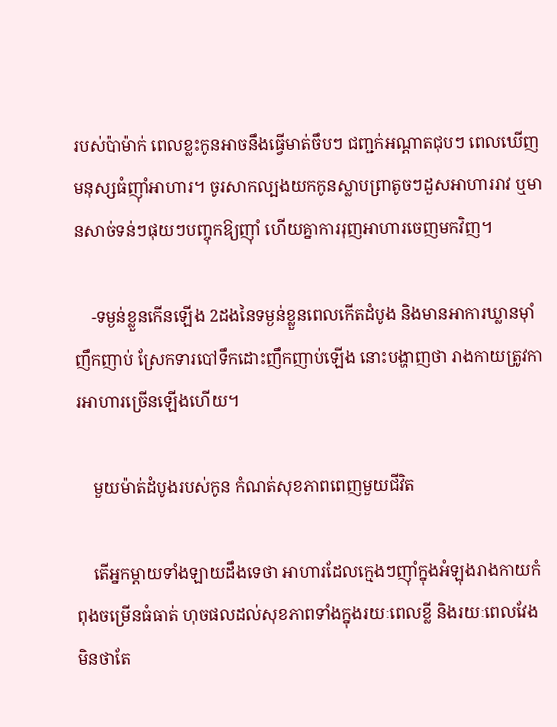របស់ប៉ាម៉ាក់ ពេលខ្លះកូនអាចនឹងធ្វើមាត់ចឹបៗ ជញ្ជក់អណ្ដាតជុបៗ ពេលឃើញមនុស្សធំញ៉ាំអាហារ។ ចូរសាកល្បងយកកូនស្លាបព្រាតូចៗដួសអាហាររាវ ឬមានសាច់ទន់ៗផុយៗបញ្ចុកឱ្យញ៉ាំ ហើយគ្នាការរុញអាហារចេញមកវិញ។

    -ទម្ងន់ខ្លួនកើនឡើង 2ដងនៃទម្ងន់ខ្លួនពេលកើតដំបូង និងមានអាការឃ្លានម៉ាំញឹកញាប់ ស្រែកទារបៅទឹកដោះញឹកញាប់ឡើង នោះបង្ហាញថា រាងកាយត្រូវការអាហារច្រើនឡើងហើយ។

    មួយម៉ាត់ដំបូងរបស់កូន កំណត់សុខភាពពេញមួយជីវិត

    តើអ្នកម្ដាយទាំងឡាយដឹងទេថា អាហារដែលក្មេងៗញ៉ាំក្នុងអំឡុងរាងកាយកំពុងចម្រើនធំធាត់ ហុចផលដល់សុខភាពទាំងក្នុងរយៈពេលខ្លី និងរយៈពេលវែង មិនថាតែ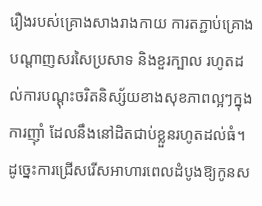រឿងរបស់គ្រោងសាងរាងកាយ ការតភ្ជាប់គ្រោងបណ្ដាញសរសៃប្រសាទ និងខួរក្បាល រហូតដល់ការបណ្ដុះចរិតនិស្ស័យខាងសុខភាពល្អៗក្នុងការញ៉ាំ ដែលនឹងនៅដិតជាប់ខ្លួនរហូតដល់ធំ។ ដូច្នេះការជ្រើសរើសអាហារពេលដំបូងឱ្យកូនស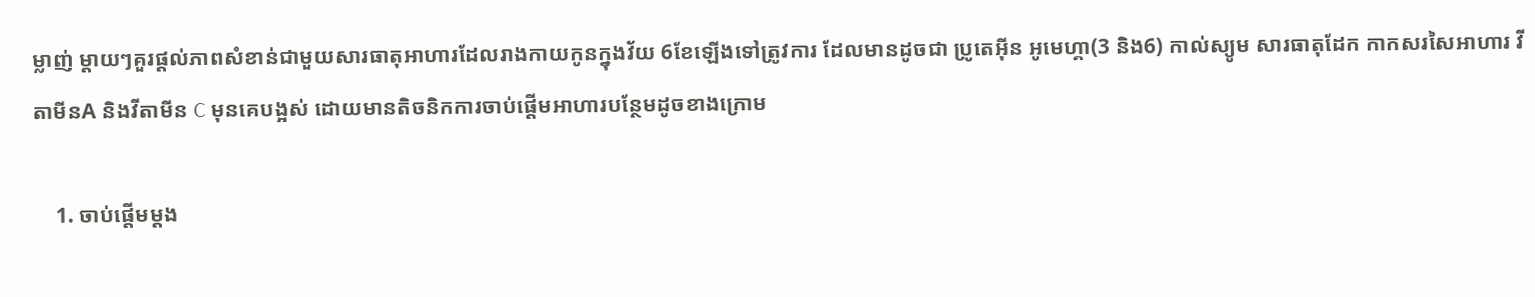ម្លាញ់ ម្ដាយៗគួរផ្ដល់ភាពសំខាន់ជាមួយសារធាតុអាហារដែលរាងកាយកូនក្នុងវ័យ 6ខែឡើងទៅត្រូវការ ដែលមានដូចជា ប្រូតេអ៊ីន អូមេហ្គា(3 និង6) កាល់ស្យូម សារធាតុដែក កាកសរសៃអាហារ វីតាមីនA និងវីតាមីន C មុនគេបង្អស់ ដោយមានតិចនិកការចាប់ផ្ដើមអាហារបន្ថែមដូចខាងក្រោម

    1. ចាប់ផ្ដើមម្ដង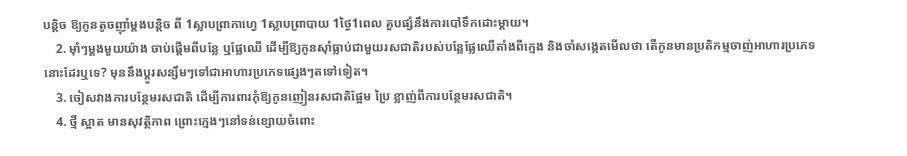បន្តិច ឱ្យកូនតូចញ៉ាំម្ដងបន្តិច ពី 1ស្លាបព្រាកាហ្វេ 1ស្លាបព្រាបាយ 1ថ្ងៃ1ពេល គួបផ្សំនឹងការបៅទឹកដោះម្ដាយ។
    2. ម៉ាំៗម្ដងមួយយ៉ាង ចាប់ផ្ដើមពីបន្លែ ឬផ្លែឈើ ដើម្បីឱ្យកូនស៊ាំធ្លាប់ជាមួយរសជាតិរបស់បន្លែផ្លែឈើតាំងពីក្មេង និងចាំសង្កេតមើលថា តើកូនមានប្រតិកម្មចាញ់អាហារប្រភេទនោះដែរឬទេ? មុននឹងប្ដូរសន្សឹមៗទៅជាអាហារប្រភេទផ្សេងៗតទៅទៀត។
    3. ចៀសវាងការបន្ថែមរសជាតិ ដើម្បីការពារកុំឱ្យកូនញៀនរសជាតិផ្អែម ប្រៃ ខ្លាញ់ពីការបន្ថែមរសជាតិ។
    4. ថ្មី ស្អាត មានសុវត្ថិភាព ព្រោះក្មេងៗនៅទន់ខ្សោយចំពោះ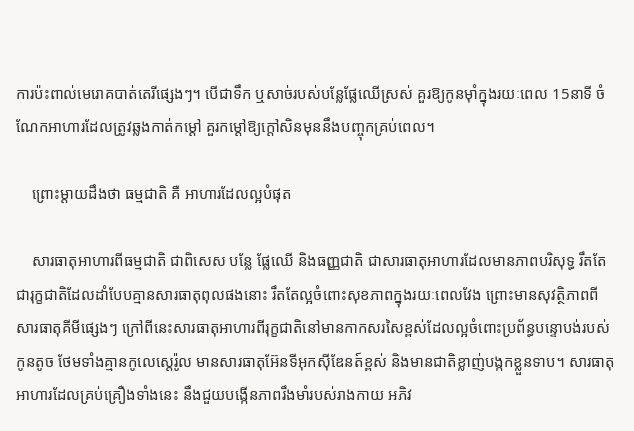ការប៉ះពាល់មេរោគបាត់តេរីផ្សេងៗ។ បើជាទឹក ឬសាច់របស់បន្លែផ្លែឈើស្រស់ គួរឱ្យកូនម៉ាំក្នុងរយៈពេល 15នាទី ចំណែកអាហារដែលត្រូវឆ្លងកាត់កម្ដៅ គួរកម្ដៅឱ្យក្ដៅសិនមុននឹងបញ្ចុកគ្រប់ពេល។

    ព្រោះម្ដាយដឹងថា ធម្មជាតិ គឺ អាហារដែលល្អបំផុត

    សារធាតុអាហារពីធម្មជាតិ ជាពិសេស បន្លែ ផ្លែឈើ និងធញ្ញជាតិ ជាសារធាតុអាហារដែលមានភាពបរិសុទ្ធ រឹតតែជារុក្ខជាតិដែលដាំបែបគ្មានសារធាតុពុលផងនោះ រឹតតែល្អចំពោះសុខភាពក្នុងរយៈពេលវែង ព្រោះមានសុវត្ថិភាពពីសារធាតុគីមីផ្សេងៗ ក្រៅពីនេះសារធាតុអាហារពីរុក្ខជាតិនៅមានកាកសរសៃខ្ពស់ដែលល្អចំពោះប្រព័ន្ធបន្ទោបង់របស់កូនតូច ថែមទាំងគ្មានកូលេស្តេរ៉ូល មានសារធាតុអ៊ែនទីអុកស៊ីឌែនត៍ខ្ពស់ និងមានជាតិខ្លាញ់បង្កកខ្លួនទាប។ សារធាតុអាហារដែលគ្រប់គ្រឿងទាំងនេះ នឹងជួយបង្កើនភាពរឹងមាំរបស់រាងកាយ អភិវ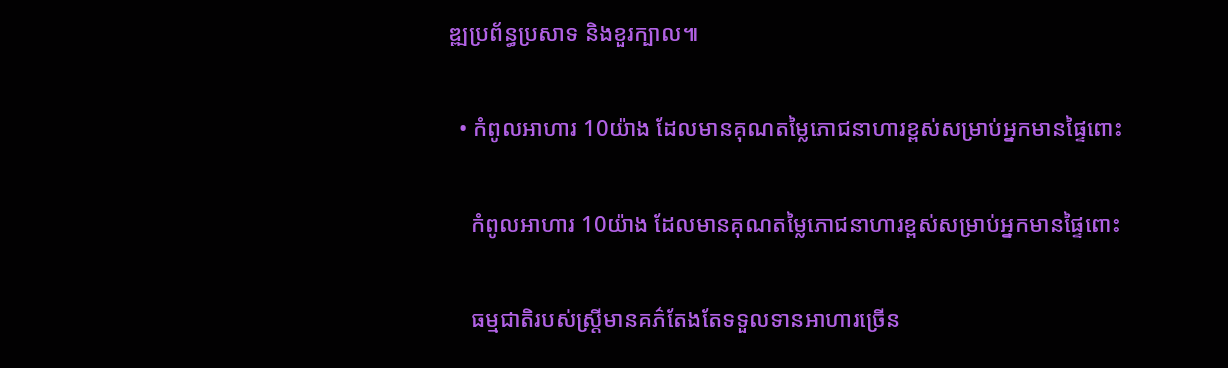ឌ្ឍប្រព័ន្ធប្រសាទ និងខួរក្បាល៕

  • កំពូលអាហារ 10យ៉ាង ដែលមានគុណតម្លៃភោជនាហារខ្ពស់សម្រាប់អ្នកមានផ្ទៃពោះ

    កំពូលអាហារ 10យ៉ាង ដែលមានគុណតម្លៃភោជនាហារខ្ពស់សម្រាប់អ្នកមានផ្ទៃពោះ

    ធម្មជាតិរបស់ស្រ្តីមានគភ៌តែងតែទទួលទានអាហារច្រើន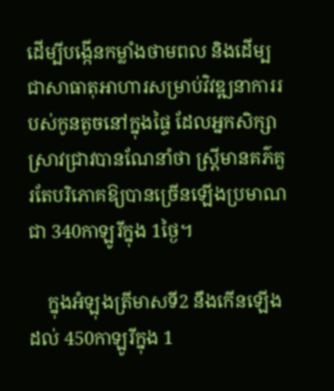ដើម្បីបង្កើនកម្លាំងថាមពល និងដើម្បជាសាធាតុអាហារសម្រាប់វិវឌ្ឍនាការរបស់កូនតូចនៅក្នុងផ្ទៃ ដែលអ្នកសិក្សាស្រាវជ្រាវបានណែនាំថា ស្រ្តីមានគភ៌គួរតែបរិភោគឱ្យបានច្រើនឡើងប្រមាណជា 340កាឡូរីក្នុង 1ថ្ងៃ។

    ក្នុងអំឡុងត្រីមាសទី2 នឹងកើនឡើងដល់ 450កាឡូរីក្នុង 1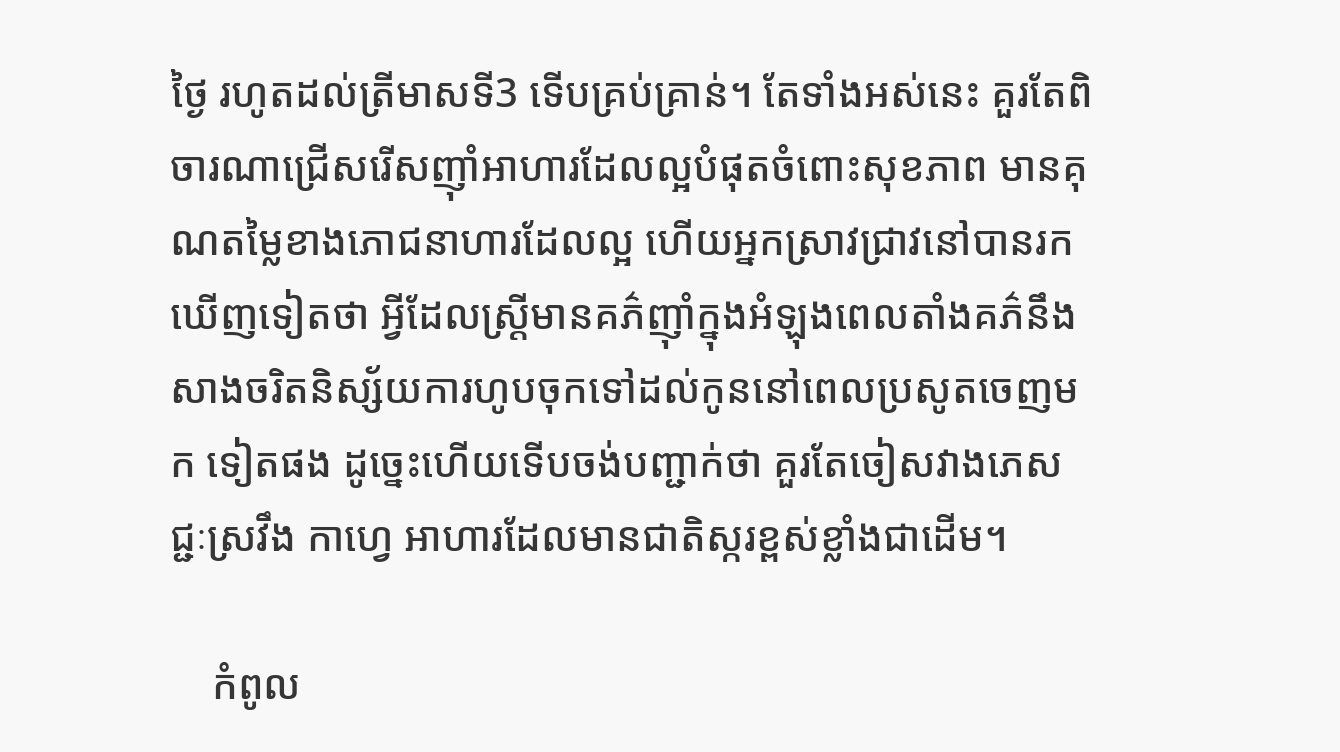ថ្ងៃ រហូតដល់ត្រីមាសទី3 ទើបគ្រប់គ្រាន់។ តែទាំងអស់នេះ គួរតែពិចារណាជ្រើសរើសញ៉ាំអាហារដែលល្អបំផុតចំពោះសុខភាព មានគុណតម្លៃខាងភោជនាហារដែលល្អ ហើយអ្នកស្រាវជ្រាវនៅបានរកឃើញទៀតថា អ្វីដែលស្រ្តីមានគភ៌ញ៉ាំក្នុងអំឡុងពេលតាំងគភ៌នឹងសាងចរិតនិស្ស័យការហូបចុកទៅដល់កូននៅពេលប្រសូតចេញមក ទៀតផង ដូច្នេះហើយទើបចង់បញ្ជាក់ថា គួរតែចៀសវាងភេសជ្ជៈស្រវឹង កាហ្វេ អាហារដែលមានជាតិស្ករខ្ពស់ខ្លាំងជាដើម។

    កំពូល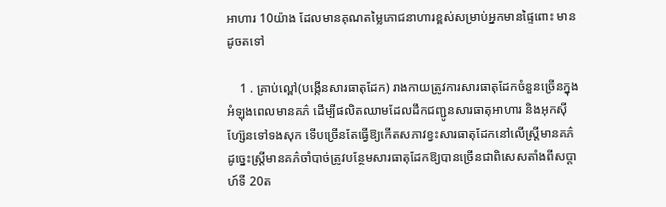អាហារ 10យ៉ាង ដែលមានគុណតម្លៃភោជនាហារខ្ពស់សម្រាប់អ្នកមានផ្ទៃពោះ មានដូចតទៅ

    1 . គ្រាប់ល្ពៅ(បង្កើនសារធាតុដែក) រាងកាយត្រូវការសារធាតុដែកចំនួនច្រើនក្នុងអំឡុងពេលមានគភ៌ ដើម្បីផលិតឈាមដែលដឹកជញ្ជូនសារធាតុអាហារ និងអុកស៊ីហ្ស៊ែនទៅទងសុក ទើបច្រើនតែធ្វើឱ្យកើតសភាវខ្វះសារធាតុដែកនៅលើស្រ្តីមានគភ៌ ដូច្នេះស្រ្តីមានគភ៌ចាំបាច់ត្រូវបន្ថែមសារធាតុដែកឱ្យបានច្រើនជាពិសេសតាំងពីសប្ដាហ៍ទី 20ត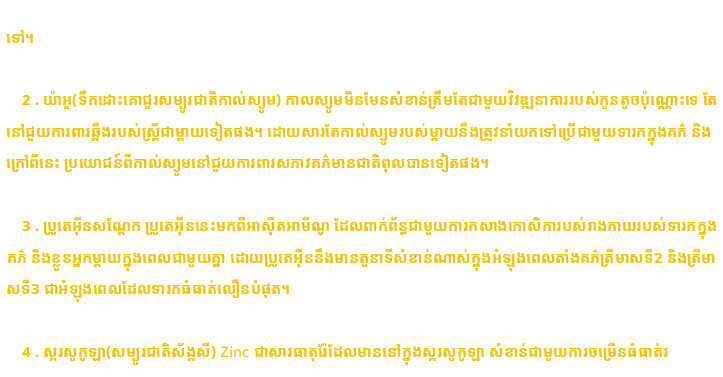ទៅ។

    2 . យ៉ាអួ(ទឹកដោះគោជូរសម្បូរជាតិកាល់ស្យូម) កាលស្យូមមិនមែនសំខាន់ត្រឹមតែជាមួយវិវឌ្ឍនាការរបស់កូនតូចប៉ុណ្ណោះទេ តែនៅជួយការពារឆ្អឹងរបស់ស្រ្តីជាម្ដាយទៀតផង។ ដោយសារតែកាល់ស្យូមរបស់ម្ដាយនឹងត្រូវនាំយកទៅប្រើជាមួយទារកក្នុងគភ៌ និងក្រៅពីនេះ ប្រយោជន៍ពីកាល់ស្យូមនៅជួយការពារសភាវគភ៌មានជាតិពុលបានទៀតផង។

    3 . ប្រូតេអ៊ីនសណ្ដែក ប្រូតេអ៊ីននេះមកពីអាស៊ីតអាមីណូ ដែលពាក់ព័ន្ធជាមួយការកសាងកោសិការបស់រាងកាយរបស់ទារកក្នុងគភ៌ និងខ្លួនអ្នកម្ដាយក្នុងពេលជាមួយគ្នា ដោយប្រូតេអ៊ីននឹងមានតួនាទីសំខាន់ណាស់ក្នុងអំឡុងពេលតាំងគភ៌ត្រីមាសទី2 និងត្រីមាសទី3 ជាអំឡុងពេលដែលទារកធំធាត់លឿនបំផុត។

    4 . ស្ករសូកូឡា(សម្បូរជាតិស័ង្កសី) Zinc ជាសារធាតុរ៉ែដែលមាននៅក្នុងស្ករសូកូឡា សំខាន់ជាមួយការចម្រើនធំធាត់រ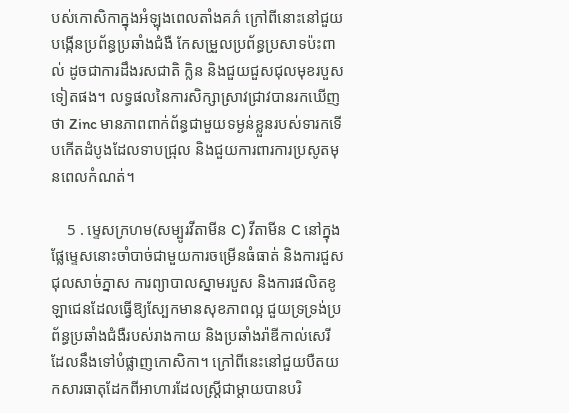បស់កោសិកាក្នុងអំឡុងពេលតាំងគភ៌ ក្រៅពីនោះនៅជួយបង្កើនប្រព័ន្ធប្រឆាំងជំងឺ កែសម្រួលប្រព័ន្ធប្រសាទប៉ះពាល់ ដូចជាការដឹងរសជាតិ ក្លិន និងជួយជួសជុលមុខរបួសទៀតផង។ លទ្ធផលនៃការសិក្សាស្រាវជ្រាវបានរកឃើញថា Zinc មានភាពពាក់ព័ន្ធជាមួយទម្ងន់ខ្លួនរបស់ទារកទើបកើតដំបូងដែលទាបជ្រុល និងជួយការពារការប្រសូតមុនពេលកំណត់។

    5 . ម្ទេសក្រហម(សម្បូរវីតាមីន C) វីតាមីន C នៅក្នុងផ្លែម្ទេសនោះចាំបាច់ជាមួយការចម្រើនធំធាត់ និងការជួសជុលសាច់ភ្នាស ការព្យាបាលស្នាមរបួស និងការផលិតខូឡាជេនដែលធ្វើឱ្យស្បែកមានសុខភាពល្អ ជួយទ្រទ្រង់ប្រព័ន្ធប្រឆាំងជំងឺរបស់រាងកាយ និងប្រឆាំងរ៉ាឌីកាល់សេរីដែលនឹងទៅបំផ្លាញកោសិកា។ ក្រៅពីនេះនៅជួយបឺតយកសារធាតុដែកពីអាហារដែលស្រ្តីជាម្ដាយបានបរិ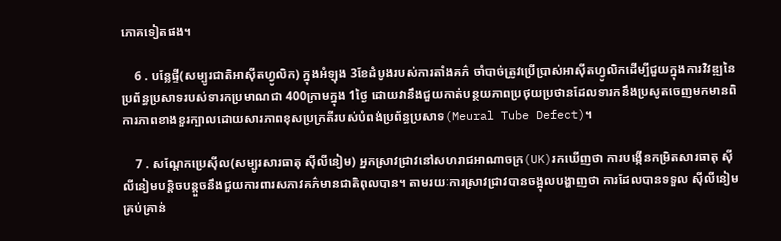ភោគទៀតផង។

    6 . បន្លែផ្ទី(សម្បូរជាតិអាស៊ីតហ្វូលិក) ក្នុងអំឡុង 3ខែដំបូងរបស់ការតាំងគភ៌ ចាំបាច់ត្រូវប្រើប្រាស់អាស៊ីតហ្វូលិកដើម្បីជួយក្នុងការវិវឌ្ឍនៃប្រព័ន្ធប្រសាទរបស់ទារកប្រមាណជា 400ក្រាមក្នុង 1ថ្ងៃ ដោយវានឹងជួយកាត់បន្ថយភាពប្រថុយប្រថានដែលទារកនឹងប្រសូតចេញមកមានពិការភាពខាងខួរក្បាលដោយសារភាពខុសប្រក្រតីរបស់បំពង់ប្រព័ន្ធប្រសាទ(Meural Tube Defect)។

    7 . សណ្ដែកប្រេស៊ីល(សម្បូរសារធាតុ ស៊ីលីនៀម) អ្នកស្រាវជ្រាវនៅសហរាជអាណាចក្រ(UK)រកឃើញថា ការបង្កើនកម្រិតសារធាតុ ស៊ីលីនៀមបន្តិចបន្តួចនឹងជួយការពារសភាវគភ៌មានជាតិពុលបាន។ តាមរយៈការស្រាវជ្រាវបានចង្អុលបង្ហាញថា ការដែលបានទទួល ស៊ីលីនៀមគ្រប់គ្រាន់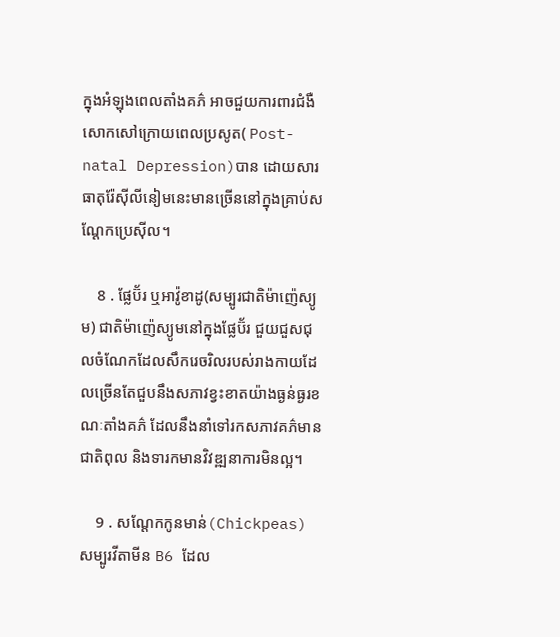ក្នុងអំឡុងពេលតាំងគភ៌ អាចជួយការពារជំងឺសោកសៅក្រោយពេលប្រសូត( Post-natal Depression)បាន ដោយសារធាតុរ៉ែស៊ីលីនៀមនេះមានច្រើននៅក្នុងគ្រាប់សណ្ដែកប្រេស៊ីល។

    8 . ផ្លែប៊័រ ឬអាវ៉ូខាដូ(សម្បូរជាតិម៉ាញ៉េស្យូម) ជាតិម៉ាញ៉េស្យូមនៅក្នុងផ្លែប៊័រ ជួយជួសជុលចំណែកដែលសឹករេចរិលរបស់រាងកាយដែលច្រើនតែជួបនឹងសភាវខ្វះខាតយ៉ាងធ្ងន់ធ្ងរខណៈតាំងគភ៌ ដែលនឹងនាំទៅរកសភាវគភ៌មានជាតិពុល និងទារកមានវិវឌ្ឍនាការមិនល្អ។

    9 . សណ្ដែកកូនមាន់(Chickpeas) សម្បូរវីតាមីន B6 ដែល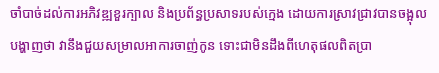ចាំបាច់ដល់ការអភិវឌ្ឍខួរក្បាល និងប្រព័ន្ធប្រសាទរបស់ក្មេង ដោយការស្រាវជ្រាវបានចង្អុលបង្ហាញថា វានឹងជួយសម្រាលអាការចាញ់កូន ទោះជាមិនដឹងពីហេតុផលពិតប្រា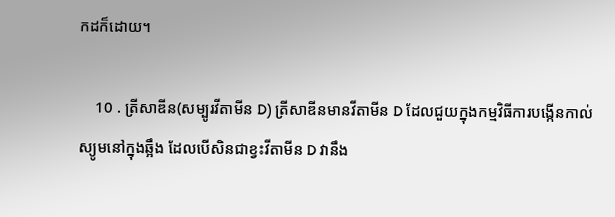កដក៏ដោយ។

    10 . ត្រីសាឌីន(សម្បូរវីតាមីន D) ត្រីសាឌីនមានវីតាមីន D ដែលជួយក្នុងកម្មវិធីការបង្កើនកាល់ស្យូមនៅក្នុងឆ្អឹង ដែលបើសិនជាខ្វះវីតាមីន D វានឹង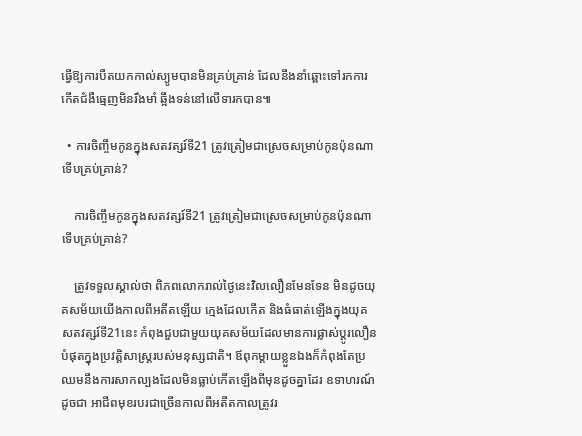ធ្វើឱ្យការបឺតយកកាល់ស្យូមបានមិនគ្រប់គ្រាន់ ដែលនឹងនាំឆ្ពោះទៅរកការកើតជំងឺធ្មេញមិនរឹងមាំ ឆ្អឹងទន់នៅលើទារកបាន៕

  • ការចិញ្ចឹមកូនក្នុងសតវត្សរ៍ទី21 ត្រូវត្រៀមជាស្រេចសម្រាប់កូនប៉ុនណាទើបគ្រប់គ្រាន់?

    ការចិញ្ចឹមកូនក្នុងសតវត្សរ៍ទី21 ត្រូវត្រៀមជាស្រេចសម្រាប់កូនប៉ុនណាទើបគ្រប់គ្រាន់?

    ត្រូវទទួលស្គាល់ថា ពិភពលោករាល់ថ្ងៃនេះវិលលឿនមែនទែន មិនដូចយុគសម័យយើងកាលពីអតីតឡើយ ក្មេងដែលកើត និងធំធាត់ឡើងក្នុងយុគសតវត្សរ៍ទី21នេះ កំពុងជួបជាមួយយុគសម័យដែលមានការផ្លាស់ប្ដូរលឿនបំផុតក្នុងប្រវត្តិសាស្រ្តរបស់មនុស្សជាតិ។ ឪពុកម្ដាយខ្លួនឯងក៏កំពុងតែប្រឈមនឹងការសាកល្បងដែលមិនធ្លាប់កើតឡើងពីមុនដូចគ្នាដែរ ឧទាហរណ៍ដូចជា អាជីពមុខរបរជាច្រើនកាលពីអតីតកាលត្រូវរ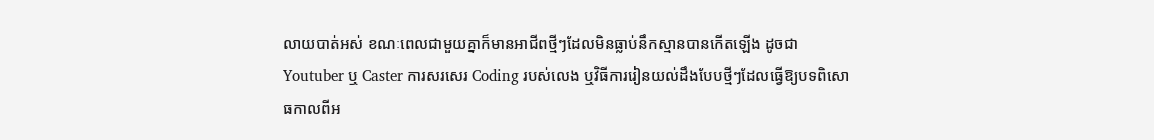លាយបាត់អស់ ខណៈពេលជាមួយគ្នាក៏មានអាជីពថ្មីៗដែលមិនធ្លាប់នឹកស្មានបានកើតឡើង ដូចជា Youtuber ឬ Caster ការសរសេរ Coding របស់លេង ឬវិធីការរៀនយល់ដឹងបែបថ្មីៗដែលធ្វើឱ្យបទពិសោធកាលពីអ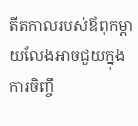តីតកាលរបស់ឪពុកម្ដាយលែងអាចជួយក្នុងការចិញ្ចឹ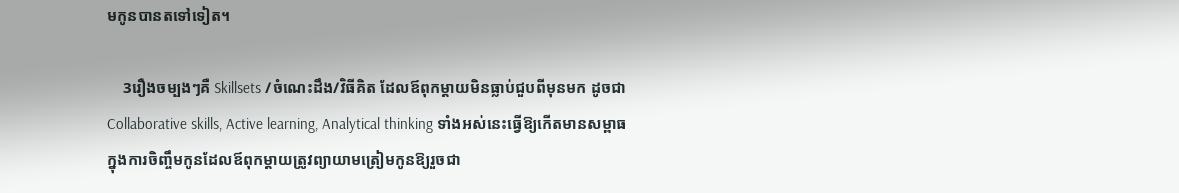មកូនបានតទៅទៀត។

    3រឿងចម្បងៗគឺ Skillsets /ចំណេះដឹង/វិធីគិត ដែលឪពុកម្ដាយមិនធ្លាប់ជួបពីមុនមក ដូចជា Collaborative skills, Active learning, Analytical thinking ទាំងអស់នេះធ្វើឱ្យកើតមានសម្ពាធក្នុងការចិញ្ចឹមកូនដែលឪពុកម្ដាយត្រូវព្យាយាមត្រៀមកូនឱ្យរួចជា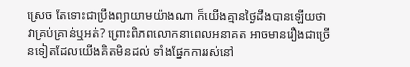ស្រេច តែទោះជាប្រឹងព្យាយាមយ៉ាងណា ក៏យើងគ្មានថ្ងៃដឹងបានឡើយថា វាគ្រប់គ្រាន់ឬអត់? ព្រោះពិភពលោកនាពេលអនាគត អាចមានរឿងជាច្រើនទៀតដែលយើងគិតមិនដល់ ទាំងផ្នែកការរស់នៅ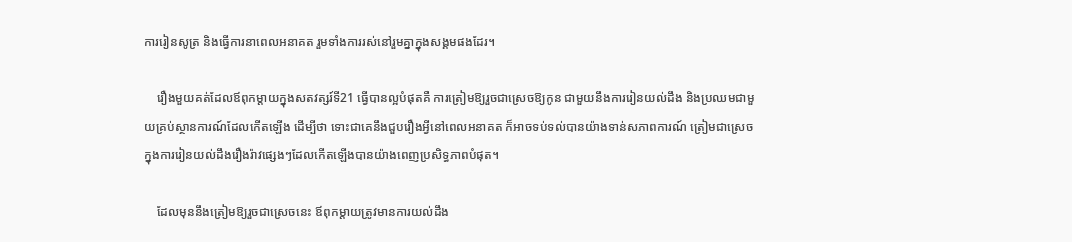ការរៀនសូត្រ និងធ្វើការនាពេលអនាគត រួមទាំងការរស់នៅរួមគ្នាក្នុងសង្គមផងដែរ។

    រឿងមួយគត់ដែលឪពុកម្ដាយក្នុងសតវត្សរ៍ទី21 ធ្វើបានល្អបំផុតគឺ ការត្រៀមឱ្យរួចជាស្រេចឱ្យកូន ជាមួយនឹងការរៀនយល់ដឹង និងប្រឈមជាមួយគ្រប់ស្ថានការណ៍ដែលកើតឡើង ដើម្បីថា ទោះជាគេនឹងជួបរឿងអ្វីនៅពេលអនាគត ក៏អាចទប់ទល់បានយ៉ាងទាន់សភាពការណ៍ ត្រៀមជាស្រេចក្នុងការរៀនយល់ដឹងរឿងរ៉ាវផ្សេងៗដែលកើតឡើងបានយ៉ាងពេញប្រសិទ្ធភាពបំផុត។

    ដែលមុននឹងត្រៀមឱ្យរួចជាស្រេចនេះ ឪពុកម្ដាយត្រូវមានការយល់ដឹង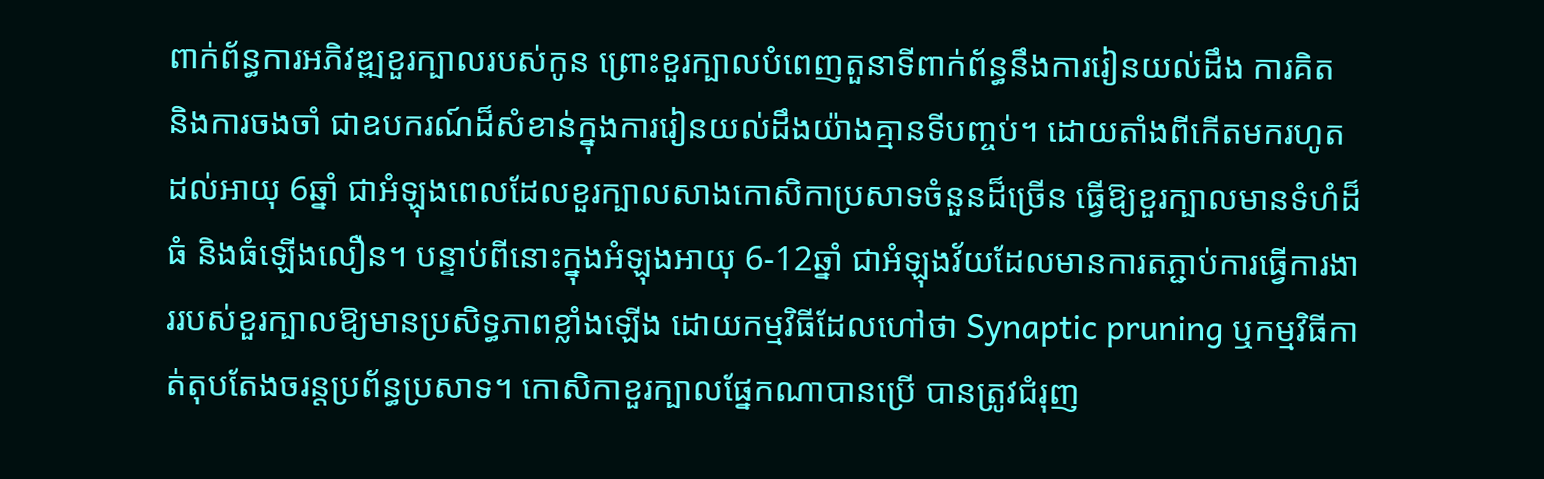ពាក់ព័ន្ធការអភិវឌ្ឍខួរក្បាលរបស់កូន ព្រោះខួរក្បាលបំពេញតួនាទីពាក់ព័ន្ធនឹងការរៀនយល់ដឹង ការគិត និងការចងចាំ ជាឧបករណ៍ដ៏សំខាន់ក្នុងការរៀនយល់ដឹងយ៉ាងគ្មានទីបញ្ចប់។ ដោយតាំងពីកើតមករហូតដល់អាយុ 6ឆ្នាំ ជាអំឡុងពេលដែលខួរក្បាលសាងកោសិកាប្រសាទចំនួនដ៏ច្រើន ធ្វើឱ្យខួរក្បាលមានទំហំដ៏ធំ និងធំឡើងលឿន។ បន្ទាប់ពីនោះក្នុងអំឡុងអាយុ 6-12ឆ្នាំ ជាអំឡុងវ័យដែលមានការតភ្ជាប់ការធ្វើការងាររបស់ខួរក្បាលឱ្យមានប្រសិទ្ធភាពខ្លាំងឡើង ដោយកម្មវិធីដែលហៅថា Synaptic pruning ឬកម្មវិធីកាត់តុបតែងចរន្តប្រព័ន្ធប្រសាទ។ កោសិកាខួរក្បាលផ្នែកណាបានប្រើ បានត្រូវជំរុញ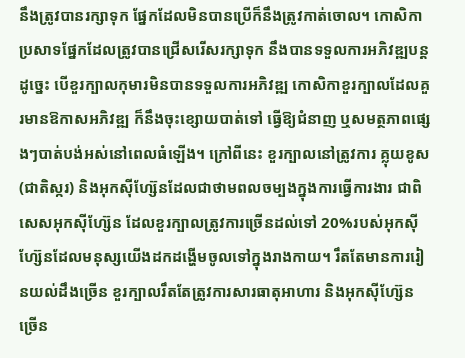នឹងត្រូវបានរក្សាទុក ផ្នែកដែលមិនបានប្រើក៏នឹងត្រូវកាត់ចោល។ កោសិកាប្រសាទផ្នែកដែលត្រូវបានជ្រើសរើសរក្សាទុក នឹងបានទទួលការអភិវឌ្ឍបន្ត ដូច្នេះ បើខួរក្បាលកុមារមិនបានទទួលការអភិវឌ្ឍ កោសិកាខួរក្បាលដែលគួរមានឱកាសអភិវឌ្ឍ ក៏នឹងចុះខ្សោយបាត់ទៅ ធ្វើឱ្យជំនាញ ឬសមត្ថភាពផ្សេងៗបាត់បង់អស់នៅពេលធំឡើង។ ក្រៅពីនេះ ខួរក្បាលនៅត្រូវការ គ្លុយខូស(ជាតិស្ករ) និងអុកស៊ីហ្ស៊ែនដែលជាថាមពលចម្បងក្នុងការធ្វើការងារ ជាពិសេសអុកស៊ីហ្ស៊ែន ដែលខួរក្បាលត្រូវការច្រើនដល់ទៅ 20%របស់អុកស៊ីហ្ស៊ែនដែលមនុស្សយើងដកដង្ហើមចូលទៅក្នុងរាងកាយ។ រឹតតែមានការរៀនយល់ដឹងច្រើន ខួរក្បាលរឹតតែត្រូវការសារធាតុអាហារ និងអុកស៊ីហ្ស៊ែនច្រើន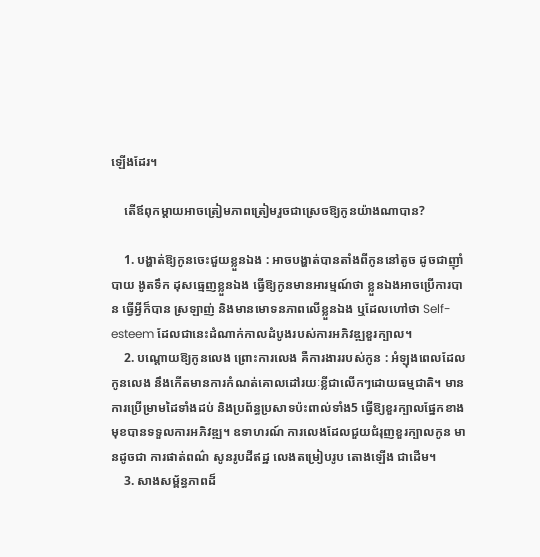ឡើងដែរ។

    តើឪពុកម្ដាយអាចត្រៀមភាពត្រៀមរួចជាស្រេចឱ្យកូនយ៉ាងណាបាន?

    1. បង្ហាត់ឱ្យកូនចេះជួយខ្លួនឯង : អាចបង្ហាត់បានតាំងពីកូននៅតូច ដូចជាញ៉ាំបាយ ងូតទឹក ដុសធ្មេញខ្លួនឯង ធ្វើឱ្យកូនមានអារម្មណ៍ថា ខ្លួនឯងអាចប្រើការបាន ធ្វើអ្វីក៏បាន ស្រឡាញ់ និងមានមោទនភាពលើខ្លួនឯង ឬដែលហៅថា Self-esteem ដែលជានេះដំណាក់កាលដំបូងរបស់ការអភិវឌ្ឍខួរក្បាល។
    2. បណ្ដោយឱ្យកូនលេង ព្រោះការលេង គឺការងាររបស់កូន : អំឡុងពេលដែលកូនលេង នឹងកើតមានការកំណត់គោលដៅរយៈខ្លីជាលើកៗដោយធម្មជាតិ។ មានការប្រើម្រាមដៃទាំងដប់ និងប្រព័ន្ធប្រសាទប៉ះពាល់ទាំង5 ធ្វើឱ្យខួរក្បាលផ្នែកខាងមុខបានទទួលការអភិវឌ្ឍ។ ឧទាហរណ៍ ការលេងដែលជួយជំរុញខួរក្បាលកូន មានដូចជា ការផាត់ពណ៌ សូនរូបដីឥដ្ឋ លេងតម្រៀបរូប តោងឡើង ជាដើម។
    3. សាងសម្ព័ន្ធភាពដ៏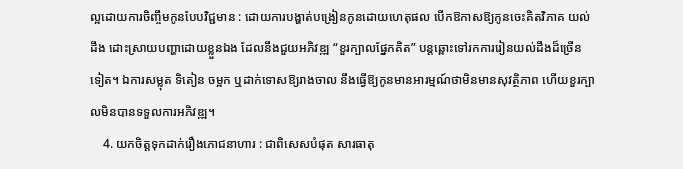ល្អដោយការចិញ្ចឹមកូនបែបវិជ្ជមាន : ដោយការបង្ហាត់បង្រៀនកូនដោយហេតុផល បើកឱកាសឱ្យកូនចេះគិតវិភាគ យល់ដឹង ដោះស្រាយបញ្ហាដោយខ្លួនឯង ដែលនឹងជួយអភិវឌ្ឍ “ខួរក្បាលផ្នែកគិត” បន្តឆ្ពោះទៅរកការរៀនយល់ដឹងដ៏ច្រើនទៀត។ ឯការសម្លុត ទិតៀន ចម្អក ឬដាក់ទោសឱ្យរាងចាល នឹងធ្វើឱ្យកូនមានអារម្មណ៍ថាមិនមានសុវត្ថិភាព ហើយខួរក្បាលមិនបានទទួលការអភិវឌ្ឍ។
    4. យកចិត្តទុកដាក់រឿងភោជនាហារ : ជាពិសេសបំផុត សារធាតុ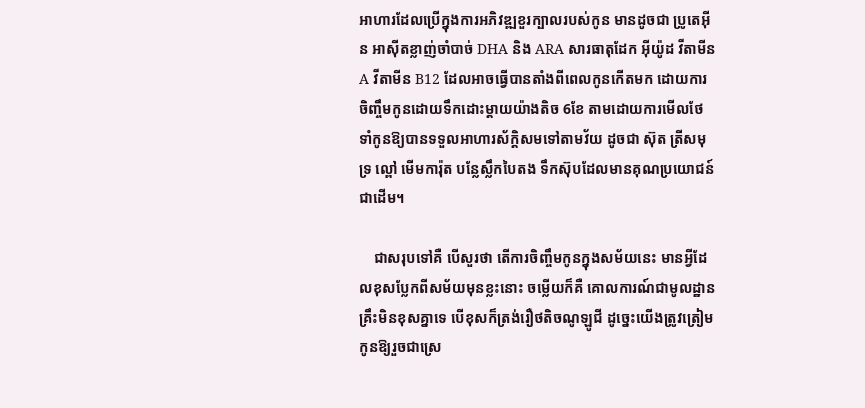អាហារដែលប្រើក្នុងការអភិវឌ្ឍខួរក្បាលរបស់កូន មានដូចជា ប្រូតេអ៊ីន អាស៊ីតខ្លាញ់ចាំបាច់ DHA និង ARA សារធាតុដែក អ៊ីយ៉ូដ វីតាមីន A វីតាមីន B12 ដែលអាចធ្វើបានតាំងពីពេលកូនកើតមក ដោយការចិញ្ចឹមកូនដោយទឹកដោះម្ដាយយ៉ាងតិច 6ខែ តាមដោយការមើលថែទាំកូនឱ្យបានទទួលអាហារស័ក្តិសមទៅតាមវ័យ ដូចជា ស៊ុត ត្រីសមុទ្រ ល្ពៅ មើមការ៉ុត បន្លែស្លឹកបៃតង ទឹកស៊ុបដែលមានគុណប្រយោជន៍ ជាដើម។

    ជាសរុបទៅគឺ បើសួរថា តើការចិញ្ចឹមកូនក្នុងសម័យនេះ មានអ្វីដែលខុសប្លែកពីសម័យមុនខ្លះនោះ ចម្លើយក៏គឺ គោលការណ៍ជាមូលដ្ឋានគ្រឹះមិនខុសគ្នាទេ បើខុសក៏ត្រង់រឿថតិចណូឡូជី ដូច្នេះយើងត្រូវត្រៀមកូនឱ្យរួចជាស្រេ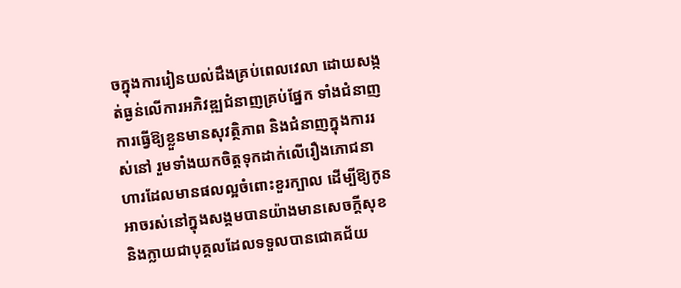ចក្នុងការរៀនយល់ដឹងគ្រប់ពេលវេលា ដោយសង្កត់ធ្ងន់លើការអភិវឌ្ឍជំនាញគ្រប់ផ្នែក ទាំងជំនាញការធ្វើឱ្យខ្លួនមានសុវត្ថិភាព និងជំនាញក្នុងការរស់នៅ រួមទាំងយកចិត្តទុកដាក់លើរឿងភោជនាហារដែលមានផលល្អចំពោះខួរក្បាល ដើម្បីឱ្យកូនអាចរស់នៅក្នុងសង្គមបានយ៉ាងមានសេចក្ដីសុខ និងក្លាយជាបុគ្គលដែលទទួលបានជោគជ័យ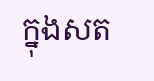ក្នុងសត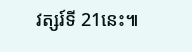វត្សរ៍ទី 21នេះ៕